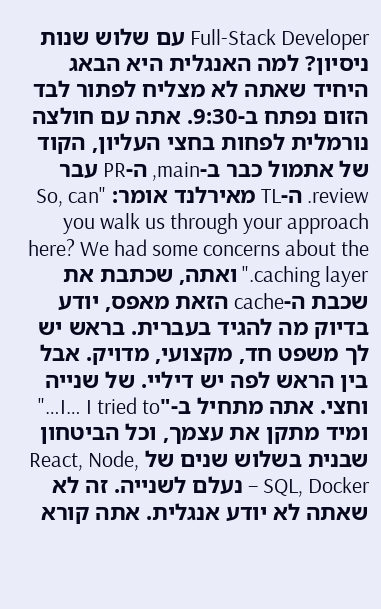Full-Stack Developer עם שלוש שנות ניסיון? למה האנגלית היא הבאג היחיד שאתה לא מצליח לפתור לבד
הזום נפתח ב-9:30. אתה עם חולצה נורמלית לפחות בחצי העליון, הקוד של אתמול כבר ב-main, ה-PR עבר review. ה-TL מאירלנד אומר: "So, can you walk us through your approach here? We had some concerns about the caching layer." ואתה, שכתבת את שכבת ה-cache הזאת מאפס, יודע בדיוק מה להגיד בעברית. בראש יש לך משפט חד, מקצועי, מדויק. אבל בין הראש לפה יש דיליי. של שנייה וחצי. אתה מתחיל ב-"I… I tried to…" ומיד מתקן את עצמך, וכל הביטחון שבנית בשלוש שנים של React, Node, SQL, Docker – נעלם לשנייה. זה לא שאתה לא יודע אנגלית. אתה קורא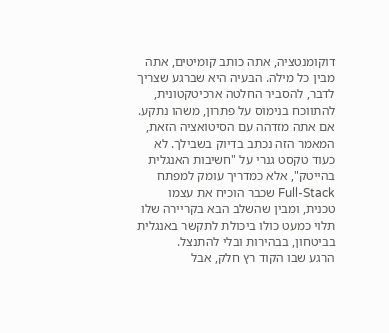דוקומנטציה, אתה כותב קומיטים, אתה מבין כל מילה. הבעיה היא שברגע שצריך לדבר, להסביר החלטה ארכיטקטונית, להתווכח בנימוס על פתרון, משהו נתקע.
אם אתה מזדהה עם הסיטואציה הזאת, המאמר הזה נכתב בדיוק בשבילך. לא כעוד טקסט גנרי על "חשיבות האנגלית בהייטק", אלא כמדריך עומק למפתח Full-Stack שכבר הוכיח את עצמו טכנית, ומבין שהשלב הבא בקריירה שלו תלוי כמעט כולו ביכולת לתקשר באנגלית בביטחון, בבהירות ובלי להתנצל.
הרגע שבו הקוד רץ חלק, אבל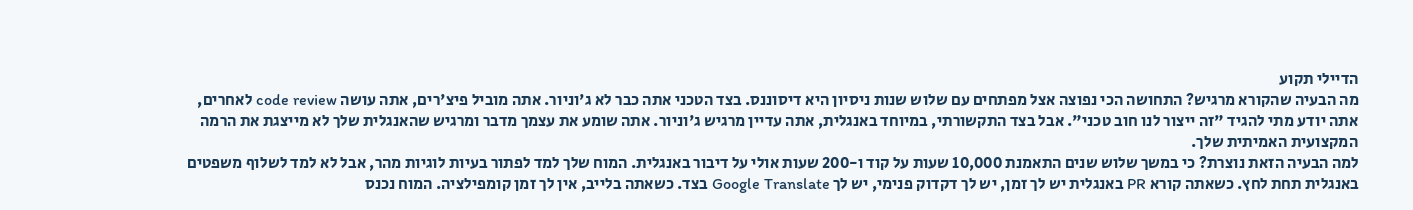הדיילי תקוע
מה הבעיה שהקורא מרגיש? התחושה הכי נפוצה אצל מפתחים עם שלוש שנות ניסיון היא דיסוננס. בצד הטכני אתה כבר לא ג'וניור. אתה מוביל פיצ'רים, אתה עושה code review לאחרים, אתה יודע מתי להגיד "זה ייצור לנו חוב טכני". אבל בצד התקשורתי, במיוחד באנגלית, אתה עדיין מרגיש ג'וניור. אתה שומע את עצמך מדבר ומרגיש שהאנגלית שלך לא מייצגת את הרמה המקצועית האמיתית שלך.
למה הבעיה הזאת נוצרת? כי במשך שלוש שנים התאמנת 10,000 שעות על קוד ו-200 שעות אולי על דיבור באנגלית. המוח שלך למד לפתור בעיות לוגיות מהר, אבל לא למד לשלוף משפטים באנגלית תחת לחץ. כשאתה קורא PR באנגלית יש לך זמן, יש לך דקדוק פנימי, יש לך Google Translate בצד. כשאתה בלייב, אין לך זמן קומפילציה. המוח נכנס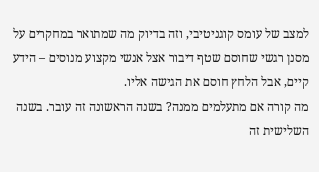למצב של עומס קוגניטיבי, וזה בדיוק מה שמתואר במחקרים על מסנן רגשי שחוסם שטף דיבור אצל אנשי מקצוע מנוסים – הידע קיים, אבל הלחץ חוסם את הגישה אליו.
מה קורה אם מתעלמים ממנה? בשנה הראשונה זה עובר. בשנה השלישית זה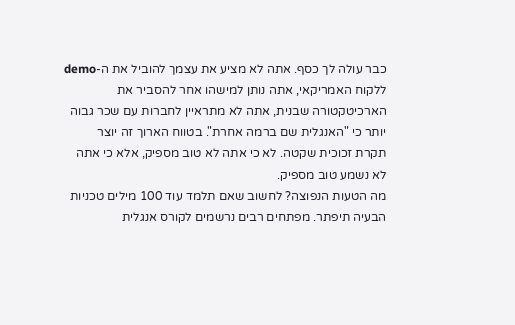כבר עולה לך כסף. אתה לא מציע את עצמך להוביל את ה-demo ללקוח האמריקאי, אתה נותן למישהו אחר להסביר את הארכיטקטורה שבנית, אתה לא מתראיין לחברות עם שכר גבוה יותר כי "האנגלית שם ברמה אחרת". בטווח הארוך זה יוצר תקרת זכוכית שקטה. לא כי אתה לא טוב מספיק, אלא כי אתה לא נשמע טוב מספיק.
מה הטעות הנפוצה? לחשוב שאם תלמד עוד 100 מילים טכניות הבעיה תיפתר. מפתחים רבים נרשמים לקורס אנגלית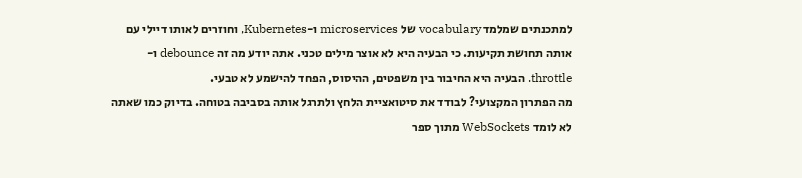למתכנתים שמלמד vocabulary של microservices ו-Kubernetes, וחוזרים לאותו דיילי עם אותה תחושת תקיעות. כי הבעיה היא לא אוצר מילים טכני. אתה יודע מה זה debounce ו-throttle. הבעיה היא החיבור בין משפטים, ההיסוס, הפחד להישמע לא טבעי.
מה הפתרון המקצועי? לבודד את סיטואציית הלחץ ולתרגל אותה בסביבה בטוחה. בדיוק כמו שאתה לא לומד WebSockets מתוך ספר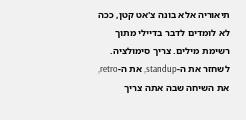תיאוריה אלא בונה צ'אט קטן, ככה לא לומדים לדבר בדיילי מתוך רשימת מילים. צריך סימולציה. לשחזר את ה-standup, את ה-retro, את השיחה שבה אתה צריך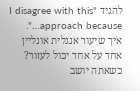להגיד "I disagree with this approach because…".
איך שיעור אנגלית אונליין אחד על אחד יכול לעזור? כשאתה יושב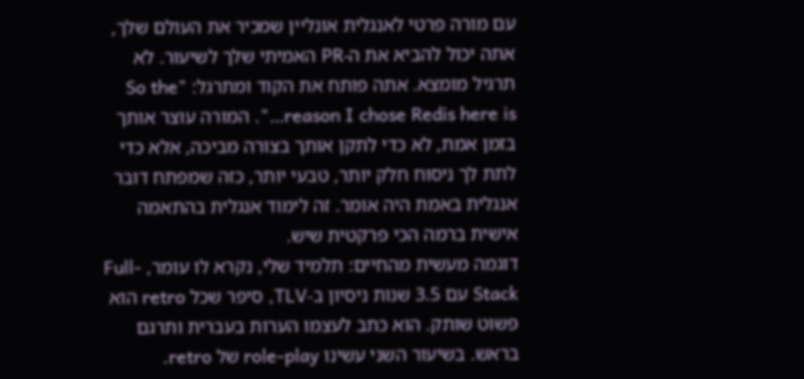עם מורה פרטי לאנגלית אונליין שמכיר את העולם שלך, אתה יכול להביא את ה-PR האמיתי שלך לשיעור. לא תרגיל מומצא. אתה פותח את הקוד ומתרגל: "So the reason I chose Redis here is…". המורה עוצר אותך בזמן אמת, לא כדי לתקן אותך בצורה מביכה, אלא כדי לתת לך ניסוח חלק יותר, טבעי יותר, כזה שמפתח דובר אנגלית באמת היה אומר. זה לימוד אנגלית בהתאמה אישית ברמה הכי פרקטית שיש.
דוגמה מעשית מהחיים: תלמיד שלי, נקרא לו עומר, Full-Stack עם 3.5 שנות ניסיון ב-TLV, סיפר שכל retro הוא פשוט שותק. הוא כתב לעצמו הערות בעברית ותרגם בראש. בשיעור השני עשינו role-play של retro.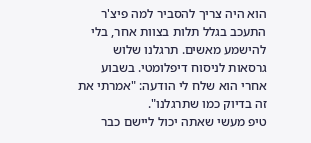הוא היה צריך להסביר למה פיצ'ר התעכב בגלל תלות בצוות אחר, בלי להישמע מאשים. תרגלנו שלוש גרסאות לניסוח דיפלומטי. בשבוע אחרי הוא שלח לי הודעה: "אמרתי את זה בדיוק כמו שתרגלנו".
טיפ מעשי שאתה יכול ליישם כבר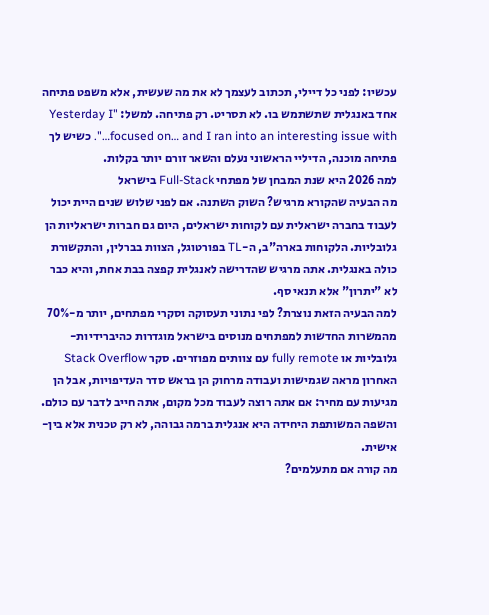עכשיו: לפני כל דיילי, תכתוב לעצמך לא את מה שעשית, אלא משפט פתיחה אחד באנגלית שתשתמש בו. לא תסריט. רק פתיחה. למשל: "Yesterday I focused on… and I ran into an interesting issue with…". כשיש לך פתיחה מוכנה, הדיליי הראשוני נעלם והשאר זורם יותר בקלות.
למה 2026 היא שנת המבחן של מפתחי Full-Stack בישראל
מה הבעיה שהקורא מרגיש? השוק השתנה. אם לפני שלוש שנים היית יכול לעבוד בחברה ישראלית עם לקוחות ישראלים, היום גם חברות ישראליות הן גלובליות. הלקוחות בארה"ב, ה-TL בפורטוגל, הצוות בברלין, והתקשורת כולה באנגלית. אתה מרגיש שהדרישה לאנגלית קפצה בבת אחת, והיא כבר לא "יתרון" אלא תנאי סף.
למה הבעיה הזאת נוצרת? לפי נתוני תעסוקה וסקרי מפתחים, יותר מ-70% מהמשרות החדשות למפתחים מנוסים בישראל מוגדרות כהיברידיות-גלובליות או fully remote עם צוותים מפוזרים. סקר Stack Overflow האחרון מראה שגמישות ועבודה מרחוק הן בראש סדר העדיפויות, אבל הן מגיעות עם מחיר: אם אתה רוצה לעבוד מכל מקום, אתה חייב לדבר עם כולם. והשפה המשותפת היחידה היא אנגלית ברמה גבוהה, לא רק טכנית אלא בין-אישית.
מה קורה אם מתעלמים?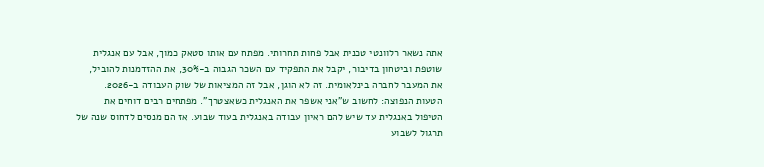אתה נשאר רלוונטי טכנית אבל פחות תחרותי. מפתח עם אותו סטאק כמוך, אבל עם אנגלית שוטפת וביטחון בדיבור, יקבל את התפקיד עם השכר הגבוה ב-30%, את ההזדמנות להוביל, את המעבר לחברה בינלאומית. זה לא הוגן, אבל זה המציאות של שוק העבודה ב-2026.
הטעות הנפוצה: לחשוב ש"אני אשפר את האנגלית כשאצטרך". מפתחים רבים דוחים את הטיפול באנגלית עד שיש להם ראיון עבודה באנגלית בעוד שבוע. אז הם מנסים לדחוס שנה של תרגול לשבוע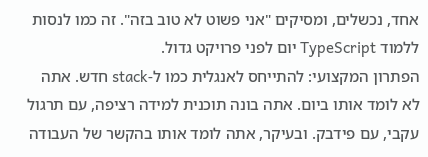אחד, נכשלים, ומסיקים "אני פשוט לא טוב בזה". זה כמו לנסות ללמוד TypeScript יום לפני פרויקט גדול.
הפתרון המקצועי: להתייחס לאנגלית כמו ל-stack חדש. אתה לא לומד אותו ביום. אתה בונה תוכנית למידה רציפה, עם תרגול עקבי, עם פידבק. ובעיקר, אתה לומד אותו בהקשר של העבודה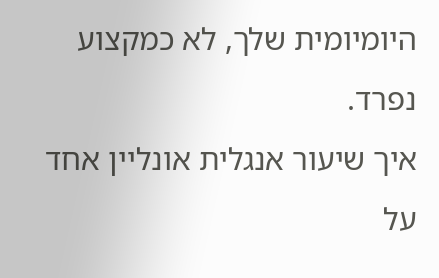היומיומית שלך, לא כמקצוע נפרד.
איך שיעור אנגלית אונליין אחד על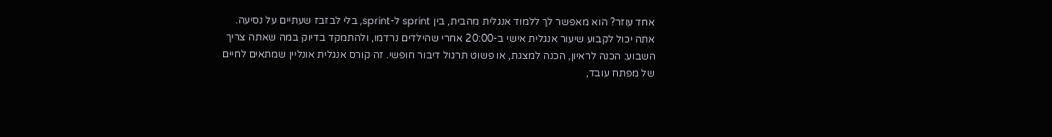אחד עוזר? הוא מאפשר לך ללמוד אנגלית מהבית, בין sprint ל-sprint, בלי לבזבז שעתיים על נסיעה. אתה יכול לקבוע שיעור אנגלית אישי ב-20:00 אחרי שהילדים נרדמו, ולהתמקד בדיוק במה שאתה צריך השבוע: הכנה לראיון, הכנה למצגת, או פשוט תרגול דיבור חופשי. זה קורס אנגלית אונליין שמתאים לחיים של מפתח עובד,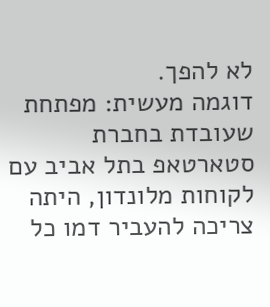לא להפך.
דוגמה מעשית: מפתחת שעובדת בחברת סטארטאפ בתל אביב עם לקוחות מלונדון, היתה צריכה להעביר דמו כל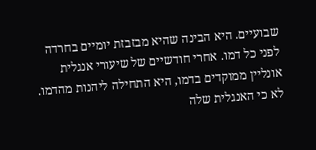שבועיים. היא הבינה שהיא מבזבזת יומיים בחרדה לפני כל דמו. אחרי חודשיים של שיעורי אנגלית אונליין ממוקדים בדמו, היא התחילה ליהנות מהדמו. לא כי האנגלית שלה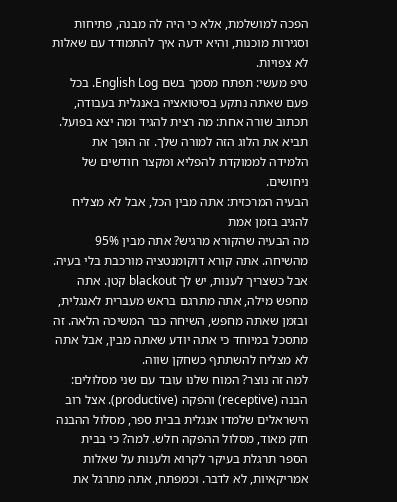הפכה למושלמת, אלא כי היה לה מבנה, פתיחות וסגירות מוכנות, והיא ידעה איך להתמודד עם שאלות לא צפויות.
טיפ מעשי: תפתח מסמך בשם English Log. בכל פעם שאתה נתקע בסיטואציה באנגלית בעבודה, תכתוב שורה אחת: מה רצית להגיד ומה יצא בפועל. תביא את הלוג הזה למורה שלך. זה הופך את הלמידה לממוקדת להפליא ומקצר חודשים של ניחושים.
הבעיה המרכזית: אתה מבין הכל, אבל לא מצליח להגיב בזמן אמת
מה הבעיה שהקורא מרגיש? אתה מבין 95% מהשיחה. אתה קורא דוקומנטציה מורכבת בלי בעיה. אבל כשצריך לענות, יש לך blackout קטן. אתה מחפש מילה, אתה מתרגם בראש מעברית לאנגלית, ובזמן שאתה מחפש, השיחה כבר המשיכה הלאה. זה מתסכל במיוחד כי אתה יודע שאתה מבין, אבל אתה לא מצליח להשתתף כשחקן שווה.
למה זה נוצר? המוח שלנו עובד עם שני מסלולים: הבנה (receptive) והפקה (productive). אצל רוב הישראלים שלמדו אנגלית בבית ספר, מסלול ההבנה חזק מאוד, מסלול ההפקה חלש. למה? כי בבית הספר תרגלת בעיקר לקרוא ולענות על שאלות אמריקאיות, לא לדבר. וכמפתח, אתה מתרגל את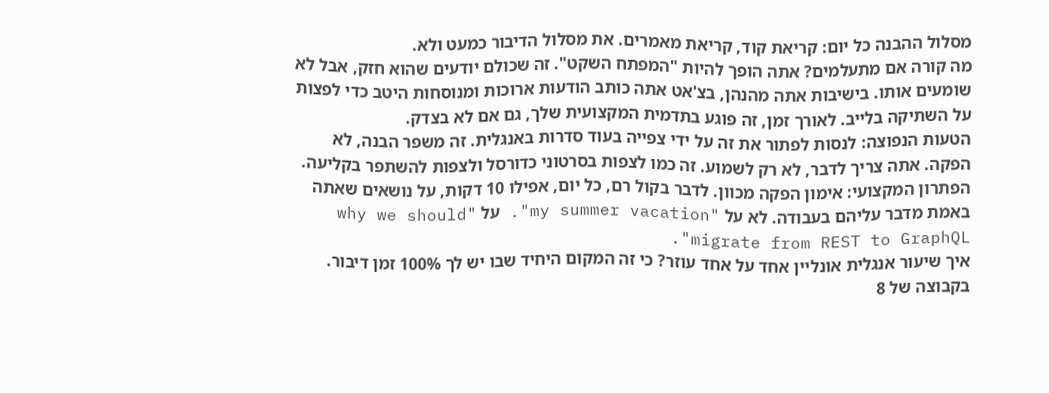מסלול ההבנה כל יום: קריאת קוד, קריאת מאמרים. את מסלול הדיבור כמעט ולא.
מה קורה אם מתעלמים? אתה הופך להיות "המפתח השקט". זה שכולם יודעים שהוא חזק, אבל לא שומעים אותו. בישיבות אתה מהנהן, בצ'אט אתה כותב הודעות ארוכות ומנוסחות היטב כדי לפצות על השתיקה בלייב. לאורך זמן, זה פוגע בתדמית המקצועית שלך, גם אם לא בצדק.
הטעות הנפוצה: לנסות לפתור את זה על ידי צפייה בעוד סדרות באנגלית. זה משפר הבנה, לא הפקה. אתה צריך לדבר, לא רק לשמוע. זה כמו לצפות בסרטוני כדורסל ולצפות להשתפר בקליעה.
הפתרון המקצועי: אימון הפקה מכוון. לדבר בקול רם, כל יום, אפילו 10 דקות, על נושאים שאתה באמת מדבר עליהם בעבודה. לא על "my summer vacation". על "why we should migrate from REST to GraphQL".
איך שיעור אנגלית אונליין אחד על אחד עוזר? כי זה המקום היחיד שבו יש לך 100% זמן דיבור. בקבוצה של 8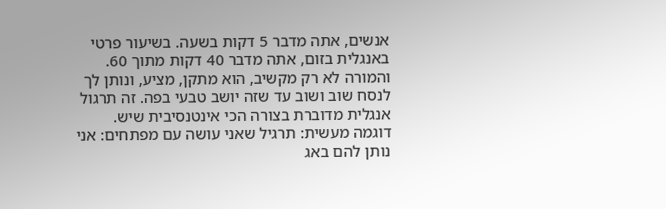אנשים, אתה מדבר 5 דקות בשעה. בשיעור פרטי באנגלית בזום, אתה מדבר 40 דקות מתוך 60. והמורה לא רק מקשיב, הוא מתקן, מציע, ונותן לך לנסח שוב ושוב עד שזה יושב טבעי בפה. זה תרגול אנגלית מדוברת בצורה הכי אינטנסיבית שיש.
דוגמה מעשית: תרגיל שאני עושה עם מפתחים: אני נותן להם באג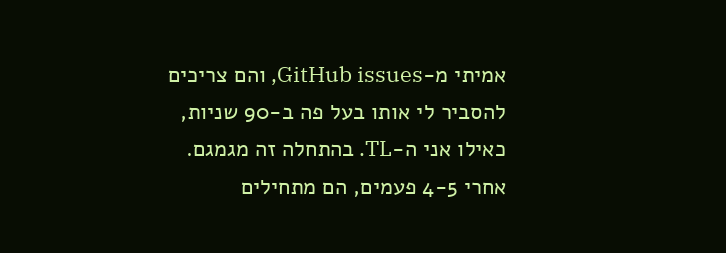אמיתי מ-GitHub issues, והם צריכים להסביר לי אותו בעל פה ב-90 שניות, כאילו אני ה-TL. בהתחלה זה מגמגם. אחרי 4-5 פעמים, הם מתחילים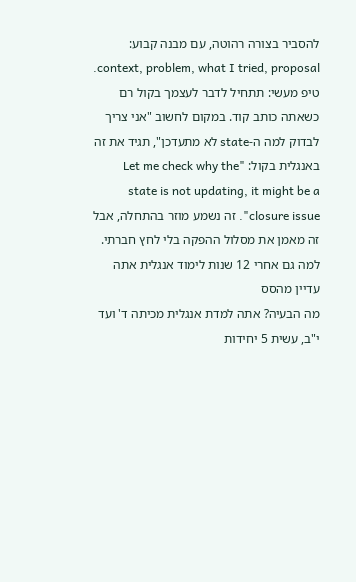להסביר בצורה רהוטה, עם מבנה קבוע: context, problem, what I tried, proposal.
טיפ מעשי: תתחיל לדבר לעצמך בקול רם כשאתה כותב קוד. במקום לחשוב "אני צריך לבדוק למה ה-state לא מתעדכן", תגיד את זה באנגלית בקול: "Let me check why the state is not updating, it might be a closure issue". זה נשמע מוזר בהתחלה, אבל זה מאמן את מסלול ההפקה בלי לחץ חברתי.
למה גם אחרי 12 שנות לימוד אנגלית אתה עדיין מהסס
מה הבעיה? אתה למדת אנגלית מכיתה ד' ועד י"ב, עשית 5 יחידות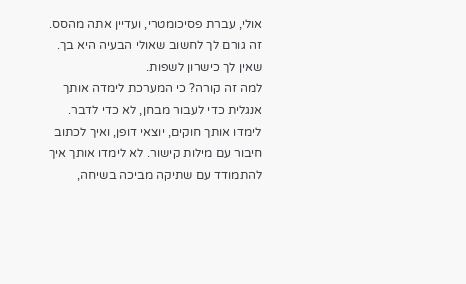אולי, עברת פסיכומטרי, ועדיין אתה מהסס. זה גורם לך לחשוב שאולי הבעיה היא בך. שאין לך כישרון לשפות.
למה זה קורה? כי המערכת לימדה אותך אנגלית כדי לעבור מבחן, לא כדי לדבר. לימדו אותך חוקים, יוצאי דופן, ואיך לכתוב חיבור עם מילות קישור. לא לימדו אותך איך להתמודד עם שתיקה מביכה בשיחה,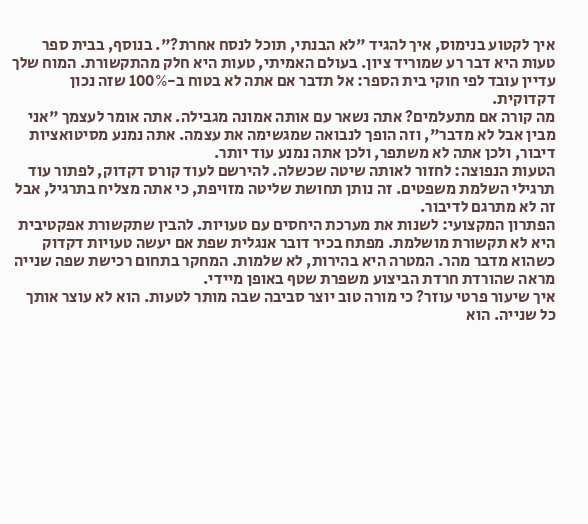איך לקטוע בנימוס, איך להגיד "לא הבנתי, תוכל לנסח אחרת?". בנוסף, בבית ספר טעות היא דבר רע שמוריד ציון. בעולם האמיתי, טעות היא חלק מהתקשורת. המוח שלך עדיין עובד לפי חוקי בית הספר: אל תדבר אם אתה לא בטוח ב-100% שזה נכון דקדוקית.
מה קורה אם מתעלמים? אתה נשאר עם אותה אמונה מגבילה. אתה אומר לעצמך "אני מבין אבל לא מדבר", וזה הופך לנבואה שמגשימה את עצמה. אתה נמנע מסיטואציות דיבור, ולכן אתה לא משתפר, ולכן אתה נמנע עוד יותר.
הטעות הנפוצה: לחזור לאותה שיטה שכשלה. להירשם לעוד קורס דקדוק, לפתור עוד תרגילי השלמת משפטים. זה נותן תחושת שליטה מזויפת, כי אתה מצליח בתרגיל, אבל זה לא מתרגם לדיבור.
הפתרון המקצועי: לשנות את מערכת היחסים עם טעויות. להבין שתקשורת אפקטיבית היא לא תקשורת מושלמת. מפתח בכיר דובר אנגלית שפת אם יעשה טעויות דקדוק כשהוא מדבר מהר. המטרה היא בהירות, לא שלמות. המחקר בתחום רכישת שפה שנייה מראה שהורדת חרדת הביצוע משפרת שטף באופן מיידי.
איך שיעור פרטי עוזר? כי מורה טוב יוצר סביבה שבה מותר לטעות. הוא לא עוצר אותך כל שנייה. הוא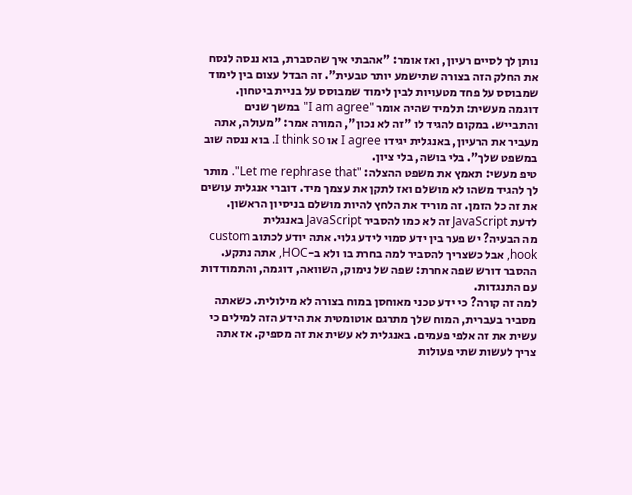נותן לך לסיים רעיון, ואז אומר: "אהבתי איך שהסברת, בוא ננסה לנסח את החלק הזה בצורה שתישמע יותר טבעית". זה הבדל עצום בין לימוד שמבוסס על פחד מטעויות לבין לימוד שמבוסס על בניית ביטחון.
דוגמה מעשית: תלמיד שהיה אומר "I am agree" במשך שנים והתבייש. במקום להגיד לו "זה לא נכון", המורה אמר: "מעולה, אתה מעביר את הרעיון, באנגלית יגידו I agree או I think so. בוא ננסה שוב במשפט שלך". בלי בושה, בלי ציון.
טיפ מעשי: תאמץ את משפט ההצלה: "Let me rephrase that". מותר לך להגיד משהו לא מושלם ואז לתקן את עצמך מיד. דוברי אנגלית עושים את זה כל הזמן. זה מוריד את הלחץ להיות מושלם בניסיון הראשון.
לדעת JavaScript זה לא כמו להסביר JavaScript באנגלית
מה הבעיה? יש פער בין ידע סמוי לידע גלוי. אתה יודע לכתוב custom hook, אבל כשצריך להסביר למה בחרת בו ולא ב-HOC, אתה נתקע. ההסבר דורש שפה אחרת: שפה של נימוק, השוואה, דוגמה, והתמודדות עם התנגדות.
למה זה קורה? כי ידע טכני מאוחסן במוח בצורה לא מילולית. כשאתה מסביר בעברית, המוח שלך מתרגם אוטומטית את הידע הזה למילים כי עשית את זה אלפי פעמים. באנגלית לא עשית את זה מספיק. אז אתה צריך לעשות שתי פעולות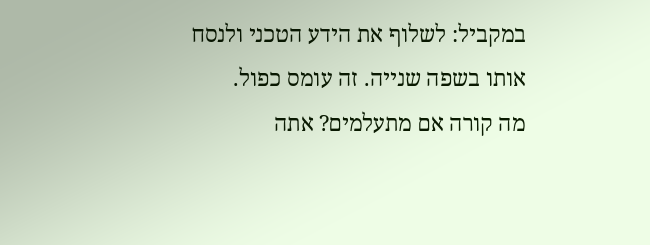במקביל: לשלוף את הידע הטכני ולנסח אותו בשפה שנייה. זה עומס כפול.
מה קורה אם מתעלמים? אתה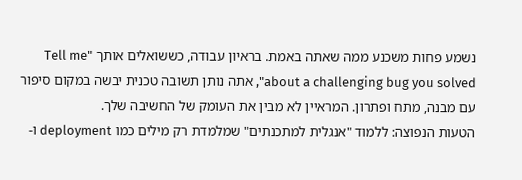נשמע פחות משכנע ממה שאתה באמת. בראיון עבודה, כששואלים אותך "Tell me about a challenging bug you solved", אתה נותן תשובה טכנית יבשה במקום סיפור עם מבנה, מתח ופתרון. המראיין לא מבין את העומק של החשיבה שלך.
הטעות הנפוצה: ללמוד "אנגלית למתכנתים" שמלמדת רק מילים כמו deployment ו-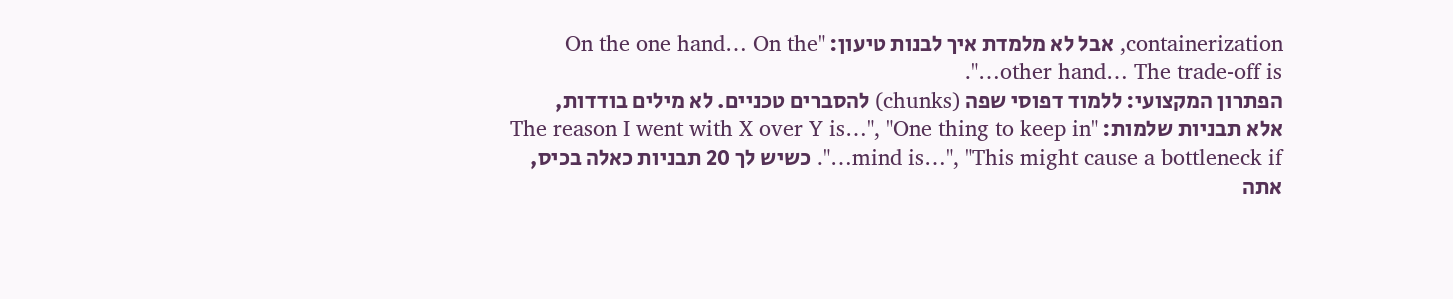containerization, אבל לא מלמדת איך לבנות טיעון: "On the one hand… On the other hand… The trade-off is…".
הפתרון המקצועי: ללמוד דפוסי שפה (chunks) להסברים טכניים. לא מילים בודדות, אלא תבניות שלמות: "The reason I went with X over Y is…", "One thing to keep in mind is…", "This might cause a bottleneck if…". כשיש לך 20 תבניות כאלה בכיס, אתה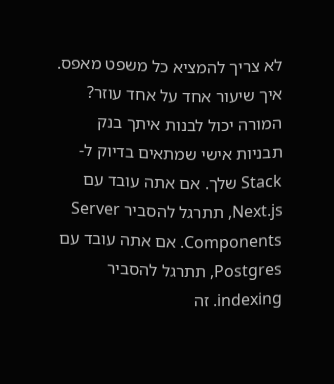לא צריך להמציא כל משפט מאפס.
איך שיעור אחד על אחד עוזר? המורה יכול לבנות איתך בנק תבניות אישי שמתאים בדיוק ל-Stack שלך. אם אתה עובד עם Next.js, תתרגל להסביר Server Components. אם אתה עובד עם Postgres, תתרגל להסביר indexing. זה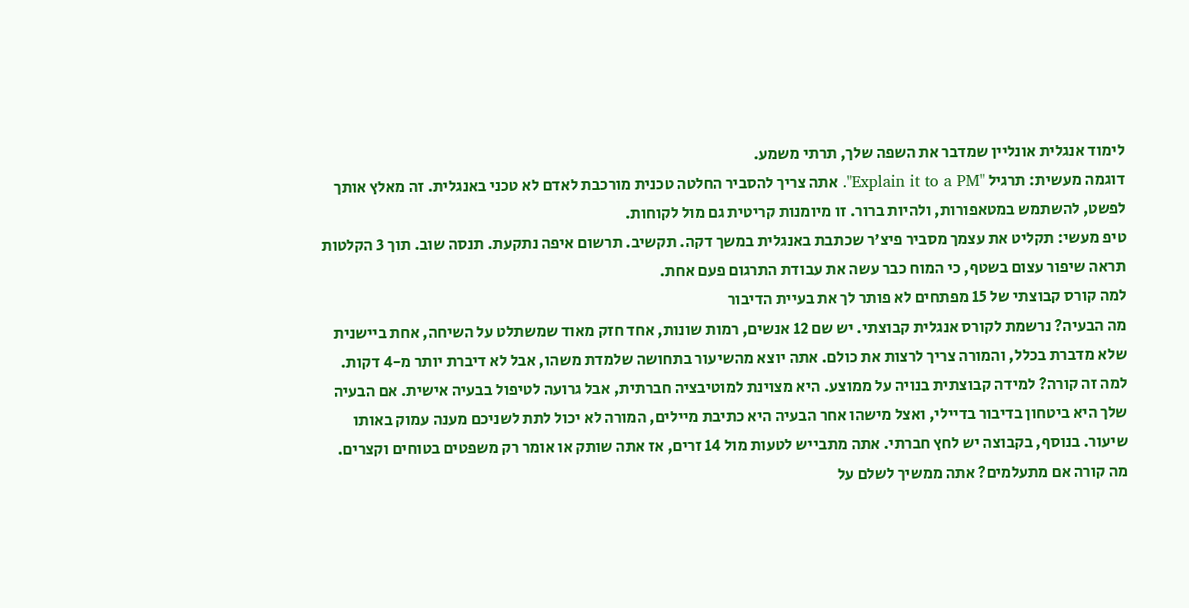לימוד אנגלית אונליין שמדבר את השפה שלך, תרתי משמע.
דוגמה מעשית: תרגיל "Explain it to a PM". אתה צריך להסביר החלטה טכנית מורכבת לאדם לא טכני באנגלית. זה מאלץ אותך לפשט, להשתמש במטאפורות, ולהיות ברור. זו מיומנות קריטית גם מול לקוחות.
טיפ מעשי: תקליט את עצמך מסביר פיצ'ר שכתבת באנגלית במשך דקה. תקשיב. תרשום איפה נתקעת. תנסה שוב. תוך 3 הקלטות תראה שיפור עצום בשטף, כי המוח כבר עשה את עבודת התרגום פעם אחת.
למה קורס קבוצתי של 15 מפתחים לא פותר לך את בעיית הדיבור
מה הבעיה? נרשמת לקורס אנגלית קבוצתי. יש שם 12 אנשים, רמות שונות, אחד חזק מאוד שמשתלט על השיחה, אחת ביישנית שלא מדברת בכלל, והמורה צריך לרצות את כולם. אתה יוצא מהשיעור בתחושה שלמדת משהו, אבל לא דיברת יותר מ-4 דקות.
למה זה קורה? למידה קבוצתית בנויה על ממוצע. היא מצוינת למוטיבציה חברתית, אבל גרועה לטיפול בבעיה אישית. אם הבעיה שלך היא ביטחון בדיבור בדיילי, ואצל מישהו אחר הבעיה היא כתיבת מיילים, המורה לא יכול לתת לשניכם מענה עמוק באותו שיעור. בנוסף, בקבוצה יש לחץ חברתי. אתה מתבייש לטעות מול 14 זרים, אז אתה שותק או אומר רק משפטים בטוחים וקצרים.
מה קורה אם מתעלמים? אתה ממשיך לשלם על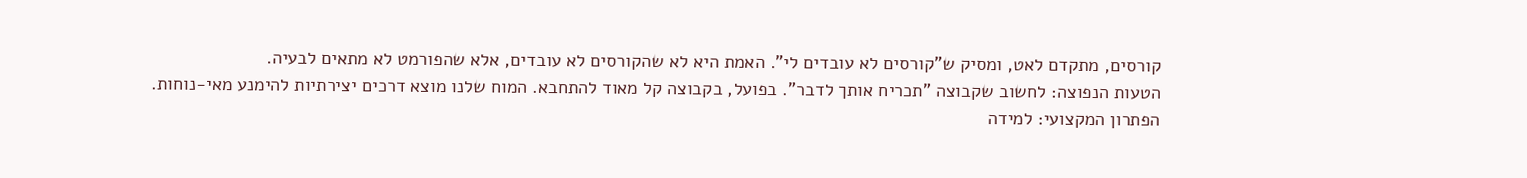קורסים, מתקדם לאט, ומסיק ש"קורסים לא עובדים לי". האמת היא לא שהקורסים לא עובדים, אלא שהפורמט לא מתאים לבעיה.
הטעות הנפוצה: לחשוב שקבוצה "תכריח אותך לדבר". בפועל, בקבוצה קל מאוד להתחבא. המוח שלנו מוצא דרכים יצירתיות להימנע מאי-נוחות.
הפתרון המקצועי: למידה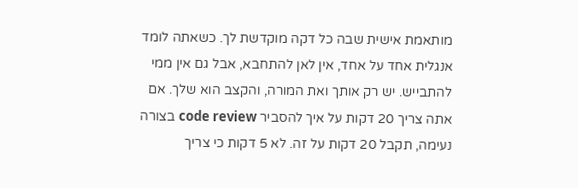מותאמת אישית שבה כל דקה מוקדשת לך. כשאתה לומד אנגלית אחד על אחד, אין לאן להתחבא, אבל גם אין ממי להתבייש. יש רק אותך ואת המורה, והקצב הוא שלך. אם אתה צריך 20 דקות על איך להסביר code review בצורה נעימה, תקבל 20 דקות על זה. לא 5 דקות כי צריך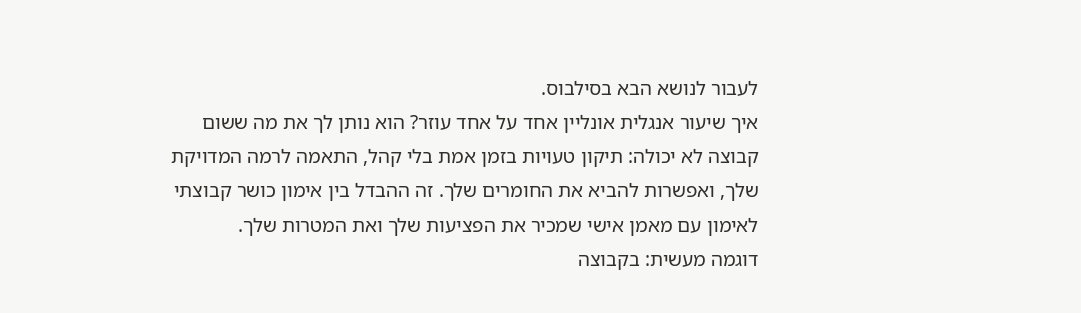לעבור לנושא הבא בסילבוס.
איך שיעור אנגלית אונליין אחד על אחד עוזר? הוא נותן לך את מה ששום קבוצה לא יכולה: תיקון טעויות בזמן אמת בלי קהל, התאמה לרמה המדויקת שלך, ואפשרות להביא את החומרים שלך. זה ההבדל בין אימון כושר קבוצתי לאימון עם מאמן אישי שמכיר את הפציעות שלך ואת המטרות שלך.
דוגמה מעשית: בקבוצה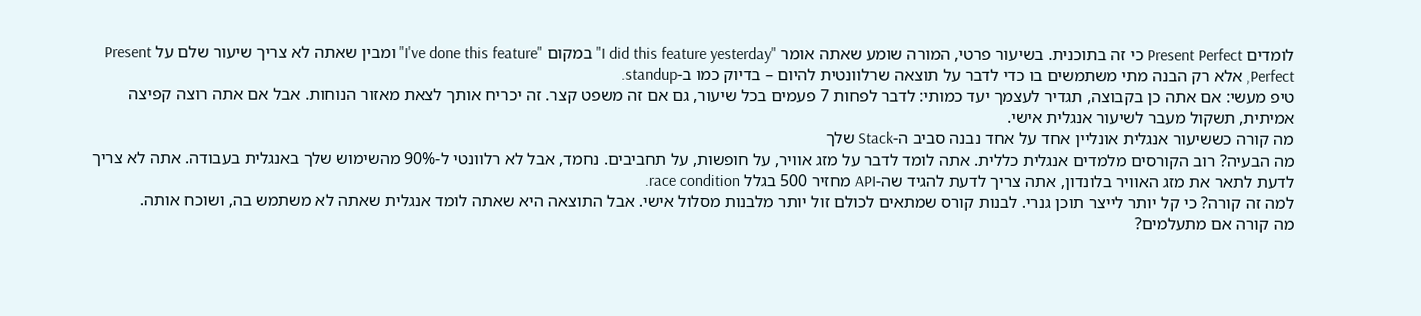לומדים Present Perfect כי זה בתוכנית. בשיעור פרטי, המורה שומע שאתה אומר "I did this feature yesterday" במקום "I've done this feature" ומבין שאתה לא צריך שיעור שלם על Present Perfect, אלא רק הבנה מתי משתמשים בו כדי לדבר על תוצאה שרלוונטית להיום – בדיוק כמו ב-standup.
טיפ מעשי: אם אתה כן בקבוצה, תגדיר לעצמך יעד כמותי: לדבר לפחות 7 פעמים בכל שיעור, גם אם זה משפט קצר. זה יכריח אותך לצאת מאזור הנוחות. אבל אם אתה רוצה קפיצה אמיתית, תשקול מעבר לשיעור אנגלית אישי.
מה קורה כששיעור אנגלית אונליין אחד על אחד נבנה סביב ה-Stack שלך
מה הבעיה? רוב הקורסים מלמדים אנגלית כללית. אתה לומד לדבר על מזג אוויר, על חופשות, על תחביבים. נחמד, אבל לא רלוונטי ל-90% מהשימוש שלך באנגלית בעבודה. אתה לא צריך לדעת לתאר את מזג האוויר בלונדון, אתה צריך לדעת להגיד שה-API מחזיר 500 בגלל race condition.
למה זה קורה? כי קל יותר לייצר תוכן גנרי. לבנות קורס שמתאים לכולם זול יותר מלבנות מסלול אישי. אבל התוצאה היא שאתה לומד אנגלית שאתה לא משתמש בה, ושוכח אותה.
מה קורה אם מתעלמים?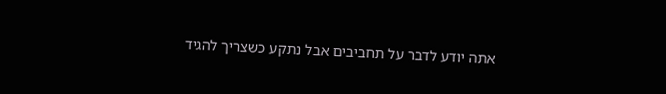אתה יודע לדבר על תחביבים אבל נתקע כשצריך להגיד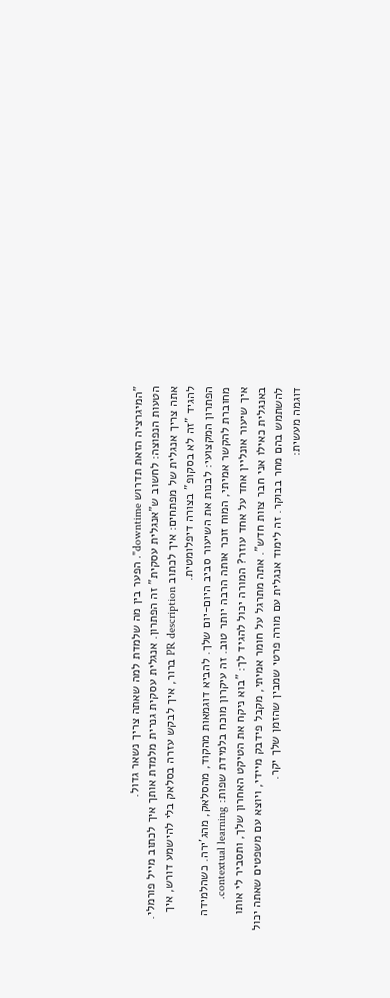"המיגרציה הזאת תדרוש downtime". הפער בין מה שלמדת למה שאתה צריך נשאר גדול.
הטעות הנפוצה: לחשוב ש"אנגלית עסקית" זה הפתרון. אנגלית עסקית גנרית מלמדת אותך איך לכתוב מייל פורמלי. אתה צריך אנגלית של מפתחים: איך לכתוב PR description ברור, איך לבקש עזרה בסלאק בלי להישמע דורש, איך להגיד "זה לא בסקופ" בצורה דיפלומטית.
הפתרון המקצועי: לבנות את השיעור סביב היום-יום שלך. להביא דוגמאות מהקוד, מהסלאק, מהג'ירה. כשהלמידה מחוברת להקשר אמיתי, המוח זוכר אותה הרבה יותר טוב. זה עיקרון מוכח בלמידת שפות: contextual learning.
איך שיעור אונליין אחד על אחד עוזר? המורה יכול להגיד לך: "בוא ניקח את הטיקט האחרון שלך, ותסביר לי אותו באנגלית כאילו אני חבר צוות חדש". אתה מתרגל על חומר אמיתי, מקבל פידבק מיידי, ויוצא עם משפטים שאתה יכול להשתמש בהם מחר בבוקר. זה לימוד אנגלית עם מורה פרטי שמבין שהזמן שלך יקר.
דוגמה מעשית: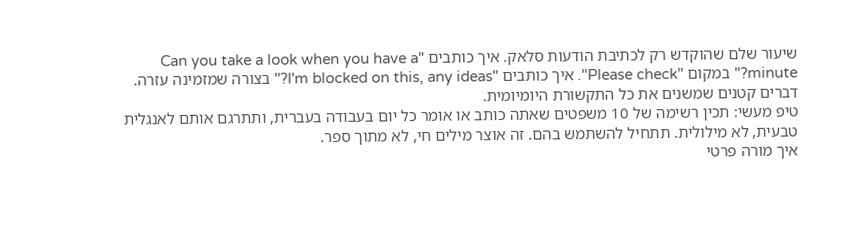שיעור שלם שהוקדש רק לכתיבת הודעות סלאק. איך כותבים "Can you take a look when you have a minute?" במקום "Please check". איך כותבים "I'm blocked on this, any ideas?" בצורה שמזמינה עזרה. דברים קטנים שמשנים את כל התקשורת היומיומית.
טיפ מעשי: תכין רשימה של 10 משפטים שאתה כותב או אומר כל יום בעבודה בעברית, ותתרגם אותם לאנגלית טבעית, לא מילולית. תתחיל להשתמש בהם. זה אוצר מילים חי, לא מתוך ספר.
איך מורה פרטי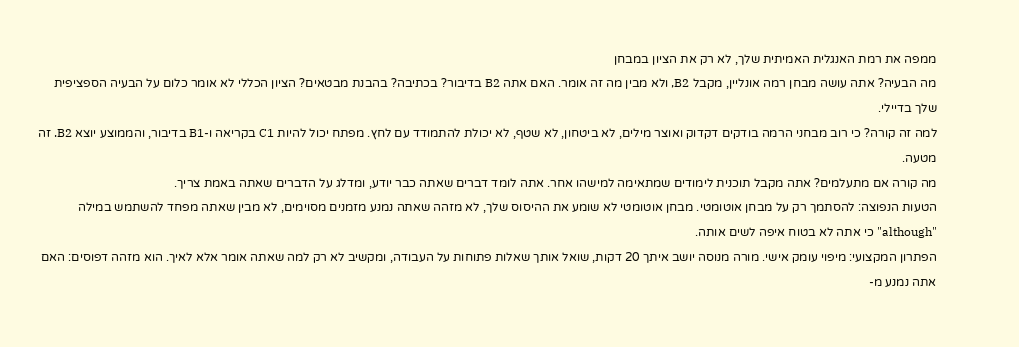ממפה את רמת האנגלית האמיתית שלך, לא רק את הציון במבחן
מה הבעיה? אתה עושה מבחן רמה אונליין, מקבל B2, ולא מבין מה זה אומר. האם אתה B2 בדיבור? בכתיבה? בהבנת מבטאים? הציון הכללי לא אומר כלום על הבעיה הספציפית שלך בדיילי.
למה זה קורה? כי רוב מבחני הרמה בודקים דקדוק ואוצר מילים, לא ביטחון, לא שטף, לא יכולת להתמודד עם לחץ. מפתח יכול להיות C1 בקריאה ו-B1 בדיבור, והממוצע יוצא B2. זה מטעה.
מה קורה אם מתעלמים? אתה מקבל תוכנית לימודים שמתאימה למישהו אחר. אתה לומד דברים שאתה כבר יודע, ומדלג על הדברים שאתה באמת צריך.
הטעות הנפוצה: להסתמך רק על מבחן אוטומטי. מבחן אוטומטי לא שומע את ההיסוס שלך, לא מזהה שאתה נמנע מזמנים מסוימים, לא מבין שאתה מפחד להשתמש במילה "although" כי אתה לא בטוח איפה לשים אותה.
הפתרון המקצועי: מיפוי עומק אישי. מורה מנוסה יושב איתך 20 דקות, שואל אותך שאלות פתוחות על העבודה, ומקשיב לא רק למה שאתה אומר אלא לאיך. הוא מזהה דפוסים: האם אתה נמנע מ-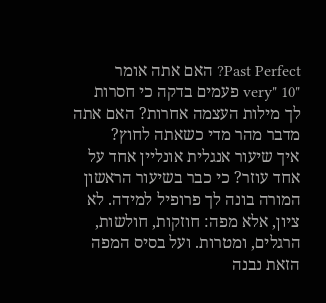Past Perfect? האם אתה אומר "very" 10 פעמים בדקה כי חסרות לך מילות העצמה אחרות? האם אתה מדבר מהר מדי כשאתה לחוץ?
איך שיעור אנגלית אונליין אחד על אחד עוזר? כי כבר בשיעור הראשון המורה בונה לך פרופיל למידה. לא ציון, אלא מפה: חוזקות, חולשות, הרגלים, ומטרות. ועל בסיס המפה הזאת נבנה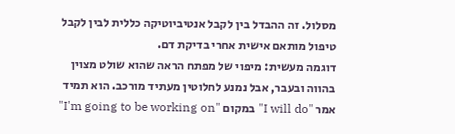מסלול. זה ההבדל בין לקבל אנטיביוטיקה כללית לבין לקבל טיפול מותאם אישית אחרי בדיקת דם.
דוגמה מעשית: מיפוי של מפתח הראה שהוא שולט מצוין בהווה ובעבר, אבל נמנע לחלוטין מעתיד מורכב. הוא תמיד אמר "I will do" במקום "I'm going to be working on"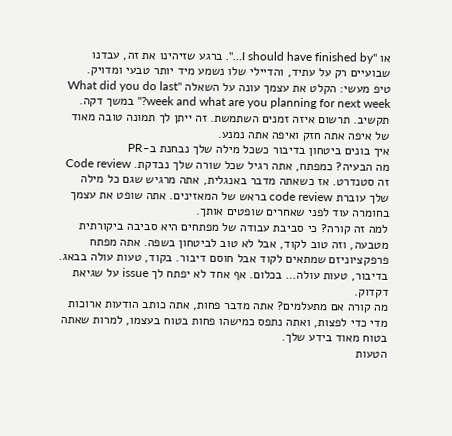או "I should have finished by…". ברגע שזיהינו את זה, עבדנו שבועיים רק על עתיד, והדיילי שלו נשמע מיד יותר טבעי ומדויק.
טיפ מעשי: הקלט את עצמך עונה על השאלה "What did you do last week and what are you planning for next week?" במשך דקה. תקשיב. תרשום איזה זמנים השתמשת. זה ייתן לך תמונה טובה מאוד של איפה אתה חזק ואיפה אתה נמנע.
איך בונים ביטחון בדיבור כשכל מילה שלך נבחנת ב-PR
מה הבעיה? כמפתח, אתה רגיל שכל שורה שלך נבדקת. Code review זה סטנדרט. אז כשאתה מדבר באנגלית, אתה מרגיש שגם כל מילה שלך עוברת code review בראש של המאזינים. אתה שופט את עצמך בחומרה עוד לפני שאחרים שופטים אותך.
למה זה קורה? כי סביבת עבודה של מפתחים היא סביבה ביקורתית מטבעה, וזה טוב לקוד, אבל לא טוב לביטחון בשפה. אתה מפתח פרפקציוניזם שמתאים לקוד אבל חוסם דיבור. בקוד, טעות עולה בבאג. בדיבור, טעות עולה… בכלום. אף אחד לא יפתח לך issue על שגיאת דקדוק.
מה קורה אם מתעלמים? אתה מדבר פחות, אתה כותב הודעות ארוכות מדי כדי לפצות, ואתה נתפס כמישהו פחות בטוח בעצמו, למרות שאתה בטוח מאוד בידע שלך.
הטעות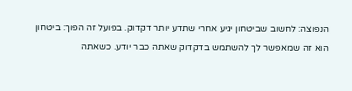הנפוצה: לחשוב שביטחון יגיע אחרי שתדע יותר דקדוק. בפועל זה הפוך: ביטחון הוא זה שמאפשר לך להשתמש בדקדוק שאתה כבר יודע. כשאתה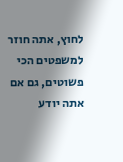לחוץ, אתה חוזר למשפטים הכי פשוטים, גם אם אתה יודע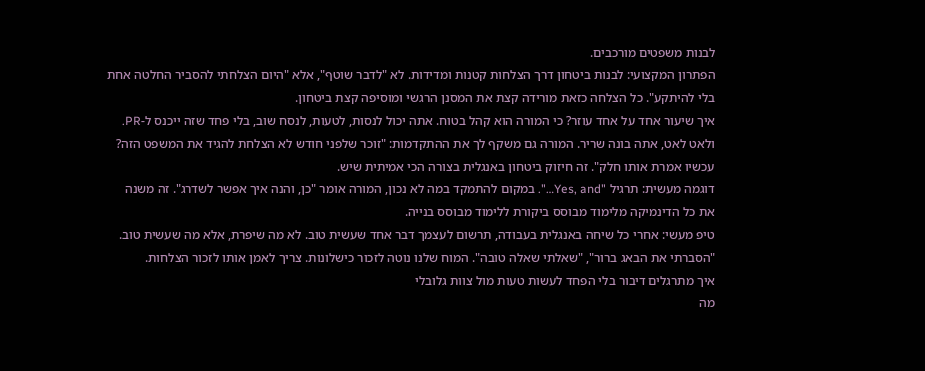לבנות משפטים מורכבים.
הפתרון המקצועי: לבנות ביטחון דרך הצלחות קטנות ומדידות. לא "לדבר שוטף", אלא "היום הצלחתי להסביר החלטה אחת בלי להיתקע". כל הצלחה כזאת מורידה קצת את המסנן הרגשי ומוסיפה קצת ביטחון.
איך שיעור אחד על אחד עוזר? כי המורה הוא קהל בטוח. אתה יכול לנסות, לטעות, לנסח שוב, בלי פחד שזה ייכנס ל-PR. ולאט לאט, אתה בונה שריר. המורה גם משקף לך את ההתקדמות: "זוכר שלפני חודש לא הצלחת להגיד את המשפט הזה? עכשיו אמרת אותו חלק". זה חיזוק ביטחון באנגלית בצורה הכי אמיתית שיש.
דוגמה מעשית: תרגיל "Yes, and…". במקום להתמקד במה לא נכון, המורה אומר "כן, והנה איך אפשר לשדרג". זה משנה את כל הדינמיקה מלימוד מבוסס ביקורת ללימוד מבוסס בנייה.
טיפ מעשי: אחרי כל שיחה באנגלית בעבודה, תרשום לעצמך דבר אחד שעשית טוב. לא מה שיפרת, אלא מה שעשית טוב. "הסברתי את הבאג ברור", "שאלתי שאלה טובה". המוח שלנו נוטה לזכור כישלונות. צריך לאמן אותו לזכור הצלחות.
איך מתרגלים דיבור בלי הפחד לעשות טעות מול צוות גלובלי
מה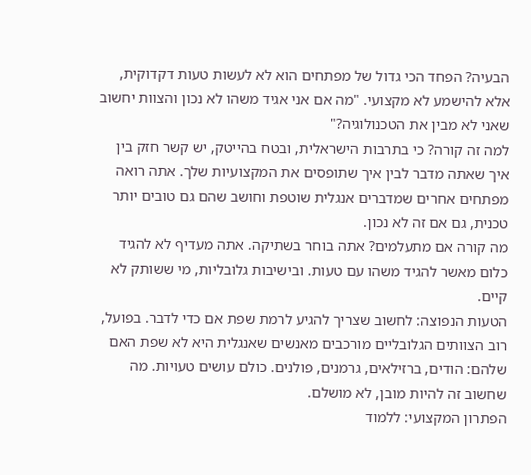הבעיה? הפחד הכי גדול של מפתחים הוא לא לעשות טעות דקדוקית, אלא להישמע לא מקצועי. "מה אם אני אגיד משהו לא נכון והצוות יחשוב שאני לא מבין את הטכנולוגיה?"
למה זה קורה? כי בתרבות הישראלית, ובטח בהייטק, יש קשר חזק בין איך שאתה מדבר לבין איך שתופסים את המקצועיות שלך. אתה רואה מפתחים אחרים שמדברים אנגלית שוטפת וחושב שהם גם טובים יותר טכנית, גם אם זה לא נכון.
מה קורה אם מתעלמים? אתה בוחר בשתיקה. אתה מעדיף לא להגיד כלום מאשר להגיד משהו עם טעות. ובישיבות גלובליות, מי ששותק לא קיים.
הטעות הנפוצה: לחשוב שצריך להגיע לרמת שפת אם כדי לדבר. בפועל, רוב הצוותים הגלובליים מורכבים מאנשים שאנגלית היא לא שפת האם שלהם: הודים, ברזילאים, גרמנים, פולנים. כולם עושים טעויות. מה שחשוב זה להיות מובן, לא מושלם.
הפתרון המקצועי: ללמוד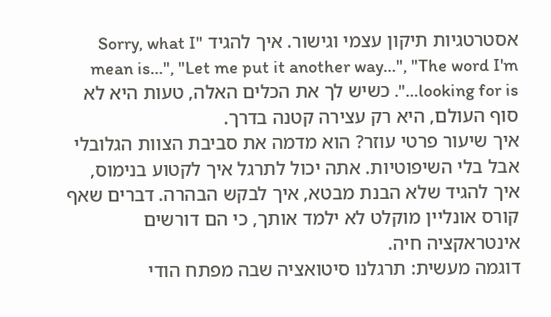אסטרטגיות תיקון עצמי וגישור. איך להגיד "Sorry, what I mean is…", "Let me put it another way…", "The word I'm looking for is…". כשיש לך את הכלים האלה, טעות היא לא סוף העולם, היא רק עצירה קטנה בדרך.
איך שיעור פרטי עוזר? הוא מדמה את סביבת הצוות הגלובלי אבל בלי השיפוטיות. אתה יכול לתרגל איך לקטוע בנימוס, איך להגיד שלא הבנת מבטא, איך לבקש הבהרה. דברים שאף קורס אונליין מוקלט לא ילמד אותך, כי הם דורשים אינטראקציה חיה.
דוגמה מעשית: תרגלנו סיטואציה שבה מפתח הודי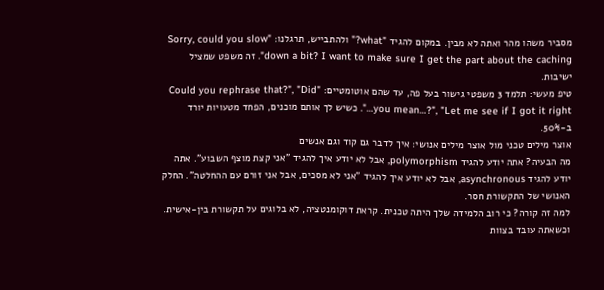מסביר משהו מהר ואתה לא מבין. במקום להגיד "what?" ולהתבייש, תרגלנו: "Sorry, could you slow down a bit? I want to make sure I get the part about the caching". זה משפט שמציל ישיבות.
טיפ מעשי: תלמד 3 משפטי גישור בעל פה, עד שהם אוטומטיים: "Could you rephrase that?", "Did you mean…?", "Let me see if I got it right…". כשיש לך אותם מוכנים, הפחד מטעויות יורד ב-50%.
אוצר מילים טכני מול אוצר מילים אנושי: איך לדבר גם קוד וגם אנשים
מה הבעיה? אתה יודע להגיד polymorphism, אבל לא יודע איך להגיד "אני קצת מוצף השבוע". אתה יודע להגיד asynchronous, אבל לא יודע איך להגיד "אני לא מסכים, אבל אני זורם עם ההחלטה". החלק האנושי של התקשורת חסר.
למה זה קורה? כי רוב הלמידה שלך היתה טכנית. קראת דוקומנטציה, לא בלוגים על תקשורת בין-אישית. וכשאתה עובד בצוות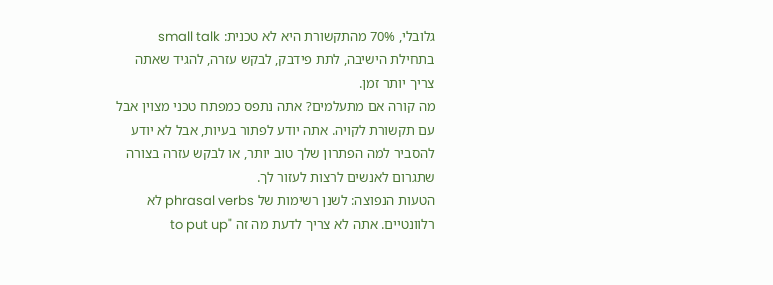גלובלי, 70% מהתקשורת היא לא טכנית: small talk בתחילת הישיבה, לתת פידבק, לבקש עזרה, להגיד שאתה צריך יותר זמן.
מה קורה אם מתעלמים? אתה נתפס כמפתח טכני מצוין אבל עם תקשורת לקויה. אתה יודע לפתור בעיות, אבל לא יודע להסביר למה הפתרון שלך טוב יותר, או לבקש עזרה בצורה שתגרום לאנשים לרצות לעזור לך.
הטעות הנפוצה: לשנן רשימות של phrasal verbs לא רלוונטיים. אתה לא צריך לדעת מה זה "to put up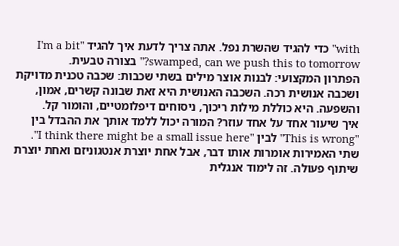with" כדי להגיד שהשרת נפל. אתה צריך לדעת איך להגיד "I'm a bit swamped, can we push this to tomorrow?" בצורה טבעית.
הפתרון המקצועי: לבנות אוצר מילים בשתי שכבות: שכבה טכנית מדויקת ושכבה אנושית רכה. השכבה האנושית היא זאת שבונה קשרים, אמון, והשפעה. היא כוללת מילות ריכוך, ניסוחים דיפלומטיים, והומור קל.
איך שיעור אחד על אחד עוזר? המורה יכול ללמד אותך את ההבדל בין "This is wrong" לבין "I think there might be a small issue here". שתי האמירות אומרות אותו דבר, אבל אחת יוצרת אנטגוניזם ואחת יוצרת שיתוף פעולה. זה לימוד אנגלית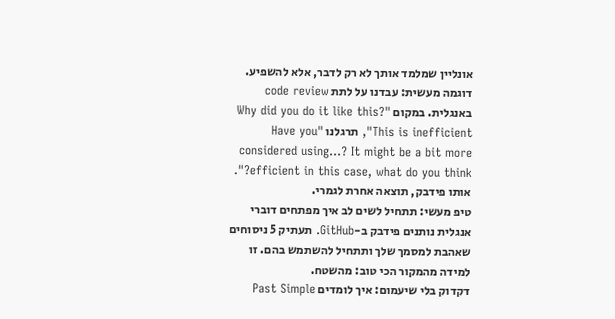אונליין שמלמד אותך לא רק לדבר, אלא להשפיע.
דוגמה מעשית: עבדנו על לתת code review באנגלית. במקום "Why did you do it like this? This is inefficient", תרגלנו "Have you considered using…? It might be a bit more efficient in this case, what do you think?". אותו פידבק, תוצאה אחרת לגמרי.
טיפ מעשי: תתחיל לשים לב איך מפתחים דוברי אנגלית נותנים פידבק ב-GitHub. תעתיק 5 ניסוחים שאהבת למסמך שלך ותתחיל להשתמש בהם. זו למידה מהמקור הכי טוב: מהשטח.
דקדוק בלי שיעמום: איך לומדים Past Simple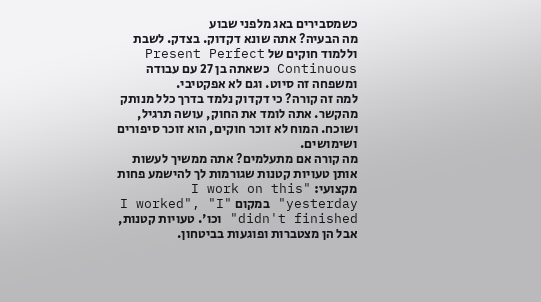כשמסבירים באג מלפני שבוע
מה הבעיה? אתה שונא דקדוק. בצדק. לשבת וללמוד חוקים של Present Perfect Continuous כשאתה בן 27 עם עבודה ומשפחה זה סיוט. וגם לא אפקטיבי.
למה זה קורה? כי דקדוק נלמד בדרך כלל מנותק מהקשר. אתה לומד את החוק, עושה תרגיל, ושוכח. המוח לא זוכר חוקים, הוא זוכר סיפורים ושימושים.
מה קורה אם מתעלמים? אתה ממשיך לעשות אותן טעויות קטנות שגורמות לך להישמע פחות מקצועי: "I work on this yesterday" במקום "I worked", "I didn't finished" וכו'. טעויות קטנות, אבל הן מצטברות ופוגעות בביטחון.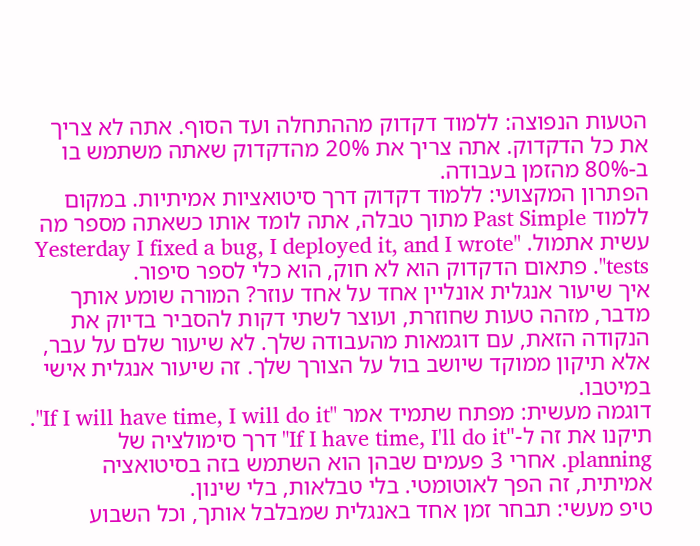הטעות הנפוצה: ללמוד דקדוק מההתחלה ועד הסוף. אתה לא צריך את כל הדקדוק. אתה צריך את 20% מהדקדוק שאתה משתמש בו ב-80% מהזמן בעבודה.
הפתרון המקצועי: ללמוד דקדוק דרך סיטואציות אמיתיות. במקום ללמוד Past Simple מתוך טבלה, אתה לומד אותו כשאתה מספר מה עשית אתמול. "Yesterday I fixed a bug, I deployed it, and I wrote tests". פתאום הדקדוק הוא לא חוק, הוא כלי לספר סיפור.
איך שיעור אנגלית אונליין אחד על אחד עוזר? המורה שומע אותך מדבר, מזהה טעות שחוזרת, ועוצר לשתי דקות להסביר בדיוק את הנקודה הזאת, עם דוגמאות מהעבודה שלך. לא שיעור שלם על עבר, אלא תיקון ממוקד שיושב בול על הצורך שלך. זה שיעור אנגלית אישי במיטבו.
דוגמה מעשית: מפתח שתמיד אמר "If I will have time, I will do it". תיקנו את זה ל-"If I have time, I'll do it" דרך סימולציה של planning. אחרי 3 פעמים שבהן הוא השתמש בזה בסיטואציה אמיתית, זה הפך לאוטומטי. בלי טבלאות, בלי שינון.
טיפ מעשי: תבחר זמן אחד באנגלית שמבלבל אותך, וכל השבוע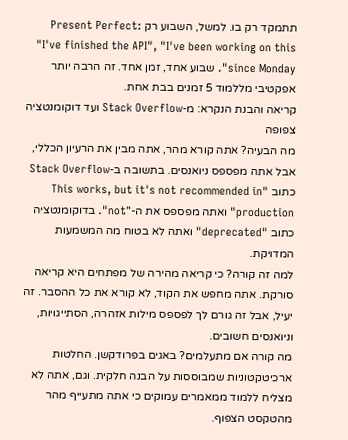תתמקד רק בו. למשל, השבוע רק Present Perfect: "I've finished the API", "I've been working on this since Monday". שבוע אחד, זמן אחד. זה הרבה יותר אפקטיבי מללמוד 5 זמנים בבת אחת.
קריאה והבנת הנקרא: מ-Stack Overflow ועד דוקומנטציה צפופה
מה הבעיה? אתה קורא מהר, אתה מבין את הרעיון הכללי, אבל אתה מפספס ניואנסים. בתשובה ב-Stack Overflow כתוב "This works, but it's not recommended in production" ואתה מפספס את ה-"not". בדוקומנטציה כתוב "deprecated" ואתה לא בטוח מה המשמעות המדויקת.
למה זה קורה? כי קריאה מהירה של מפתחים היא קריאה סורקת. אתה מחפש את הקוד, לא קורא את כל ההסבר. זה יעיל, אבל זה גורם לך לפספס מילות אזהרה, הסתייגויות, וניואנסים חשובים.
מה קורה אם מתעלמים? באגים בפרודקשן. החלטות ארכיטקטוניות שמבוססות על הבנה חלקית. וגם, אתה לא מצליח ללמוד ממאמרים עמוקים כי אתה מתעייף מהר מהטקסט הצפוף.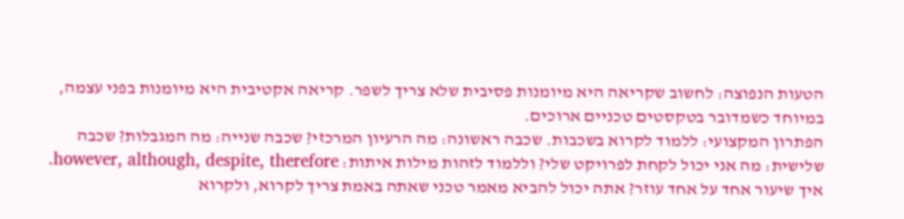הטעות הנפוצה: לחשוב שקריאה היא מיומנות פסיבית שלא צריך לשפר. קריאה אקטיבית היא מיומנות בפני עצמה, במיוחד כשמדובר בטקסטים טכניים ארוכים.
הפתרון המקצועי: ללמוד לקרוא בשכבות. שכבה ראשונה: מה הרעיון המרכזי? שכבה שנייה: מה המגבלות? שכבה שלישית: מה אני יכול לקחת לפרויקט שלי? וללמוד לזהות מילות איתות: however, although, despite, therefore.
איך שיעור אחד על אחד עוזר? אתה יכול להביא מאמר טכני שאתה באמת צריך לקרוא, ולקרוא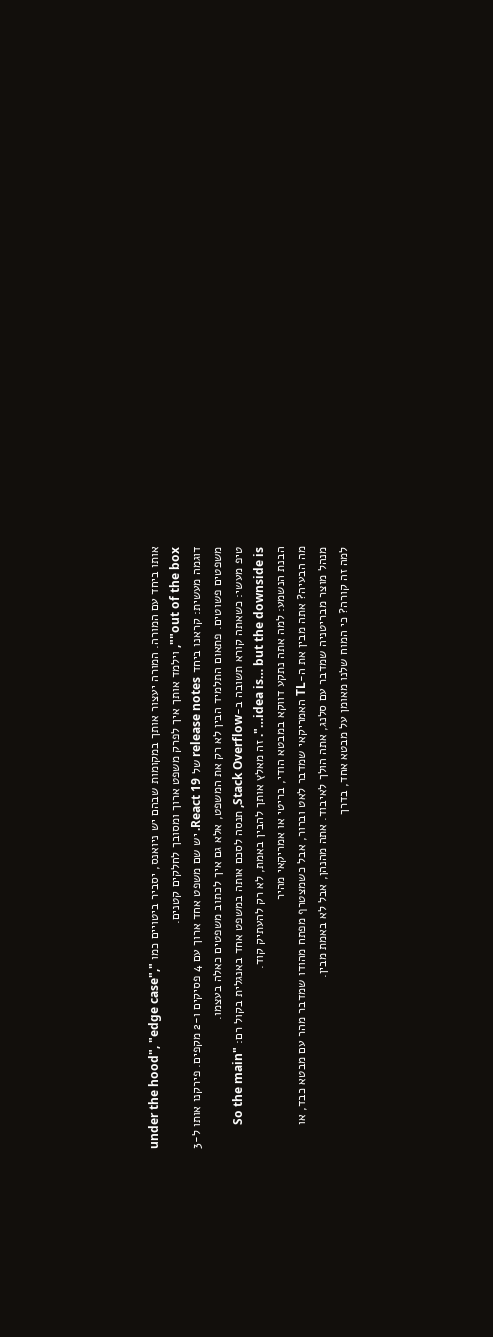אותו ביחד עם המורה. המורה יעצור אותך במקומות שבהם יש ניואנס, יסביר ביטויים כמו "under the hood", "edge case", "out of the box", וילמד אותך איך לפרק משפט ארוך ומסובך לחלקים קטנים.
דוגמה מעשית: קראנו ביחד release notes של React 19. יש שם משפט אחד ארוך עם 4 פסיקים ו-2 מקפים. פירקנו אותו ל-3 משפטים פשוטים. פתאום התלמיד הבין לא רק את המשפט, אלא גם איך לכתוב משפטים כאלה בעצמו.
טיפ מעשי: כשאתה קורא תשובה ב-Stack Overflow, תנסה לסכם אותה במשפט אחד באנגלית בקול רם: "So the main idea is… but the downside is…". זה מאלץ אותך להבין באמת, לא רק להעתיק קוד.
הבנת הנשמע: למה אתה נתקע דווקא במבטא הודי, בריטי או אמריקאי מהיר
מה הבעיה? אתה מבין את ה-TL האמריקאי שמדבר לאט וברור, אבל כשמצטרף מפתח מהודו שמדבר מהר עם מבטא כבד, או מנהל מוצר מבריטניה שמדבר עם סלנג, אתה הולך לאיבוד. אתה מהנהן, אבל לא באמת מבין.
למה זה קורה? כי המוח שלנו מאומן על מבטא אחד, בדרך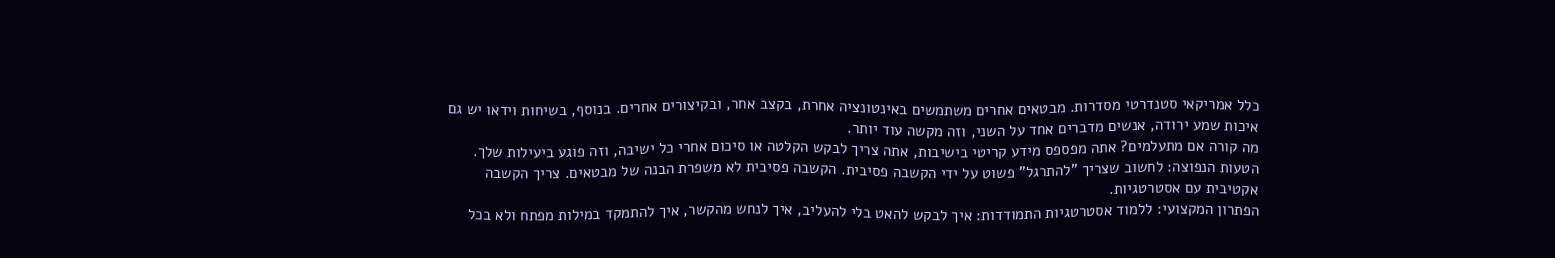כלל אמריקאי סטנדרטי מסדרות. מבטאים אחרים משתמשים באינטונציה אחרת, בקצב אחר, ובקיצורים אחרים. בנוסף, בשיחות וידאו יש גם איכות שמע ירודה, אנשים מדברים אחד על השני, וזה מקשה עוד יותר.
מה קורה אם מתעלמים? אתה מפספס מידע קריטי בישיבות, אתה צריך לבקש הקלטה או סיכום אחרי כל ישיבה, וזה פוגע ביעילות שלך.
הטעות הנפוצה: לחשוב שצריך "להתרגל" פשוט על ידי הקשבה פסיבית. הקשבה פסיבית לא משפרת הבנה של מבטאים. צריך הקשבה אקטיבית עם אסטרטגיות.
הפתרון המקצועי: ללמוד אסטרטגיות התמודדות: איך לבקש להאט בלי להעליב, איך לנחש מהקשר, איך להתמקד במילות מפתח ולא בכל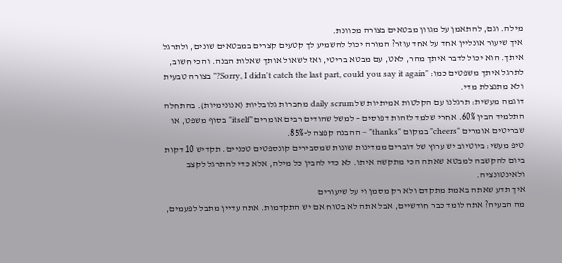מילה. וגם, להתאמן על מגוון מבטאים בצורה מכוונת.
איך שיעור אונליין אחד על אחד עוזר? המורה יכול להשמיע לך קטעים קצרים במבטאים שונים, ולתרגל איתך. הוא יכול לדבר איתך מהר, לאט, עם מבטא בריטי, ואז לשאול אותך שאלות הבנה. והכי חשוב, לתרגל איתך משפטים כמו: "Sorry, I didn't catch the last part, could you say it again?" בצורה טבעית ולא מתנצלת מדי.
דוגמה מעשית: תרגלנו עם הקלטות אמיתיות של daily scrum מחברות גלובליות (אנונימיות). בהתחלה התלמיד הבין 60%. אחרי שלמד לזהות דפוסים – למשל שהודים רבים אומרים "itself" בסוף משפט, או שבריטים אומרים "cheers" במקום "thanks" – ההבנה קפצה ל-85%.
טיפ מעשי: ביוטיוב יש ערוץ של דוברים ממדינות שונות שמסבירים קונספטים טכניים. תקדיש 10 דקות ביום להקשבה למבטא שאתה הכי מתקשה איתו. לא כדי להבין כל מילה, אלא כדי להתרגל לקצב ולאינטונציה.
איך תדע שאתה באמת מתקדם ולא רק מסמן וי על שיעורים
מה הבעיה? אתה לומד כבר חודשיים, אבל אתה לא בטוח אם יש התקדמות. אתה עדיין מתבל לפעמים,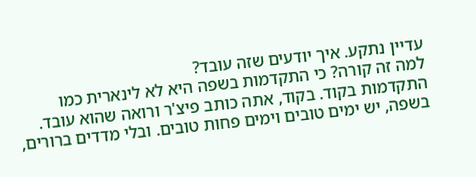עדיין נתקע. איך יודעים שזה עובד?
למה זה קורה? כי התקדמות בשפה היא לא לינארית כמו התקדמות בקוד. בקוד, אתה כותב פיצ'ר ורואה שהוא עובד. בשפה, יש ימים טובים וימים פחות טובים. ובלי מדדים ברורים,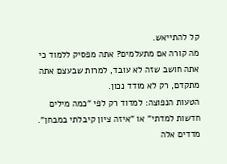קל להתייאש.
מה קורה אם מתעלמים? אתה מפסיק ללמוד כי אתה חושב שזה לא עובד, למרות שבעצם אתה מתקדם, רק לא מודד נכון.
הטעות הנפוצה: למדוד רק לפי "כמה מילים חדשות למדתי" או "איזה ציון קיבלתי במבחן". מדדים אלה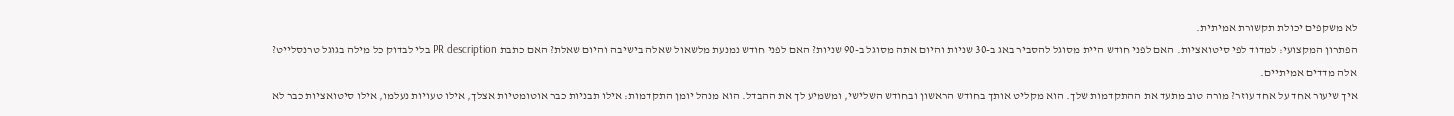לא משקפים יכולת תקשורת אמיתית.
הפתרון המקצועי: למדוד לפי סיטואציות. האם לפני חודש היית מסוגל להסביר באג ב-30 שניות והיום אתה מסוגל ב-90 שניות? האם לפני חודש נמנעת מלשאול שאלה בישיבה והיום שאלת? האם כתבת PR description בלי לבדוק כל מילה בגוגל טרנסלייט? אלה מדדים אמיתיים.
איך שיעור אחד על אחד עוזר? מורה טוב מתעד את ההתקדמות שלך. הוא מקליט אותך בחודש הראשון ובחודש השלישי, ומשמיע לך את ההבדל. הוא מנהל יומן התקדמות: אילו תבניות כבר אוטומטיות אצלך, אילו טעויות נעלמו, אילו סיטואציות כבר לא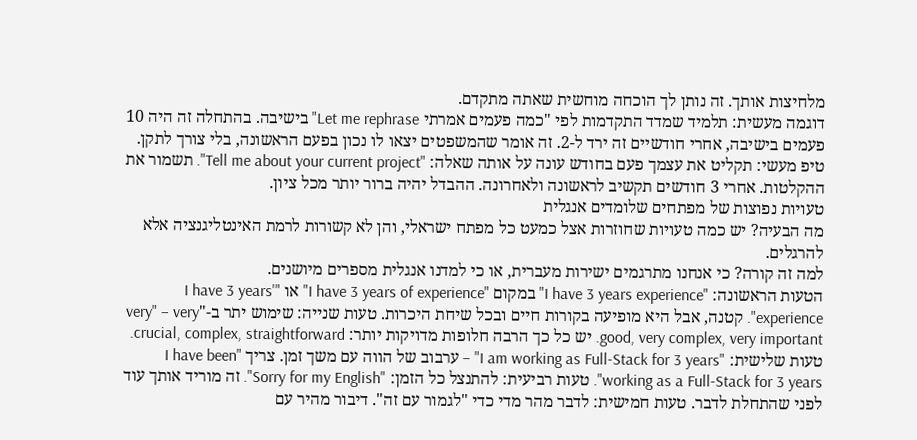מלחיצות אותך. זה נותן לך הוכחה מוחשית שאתה מתקדם.
דוגמה מעשית: תלמיד שמדד התקדמות לפי "כמה פעמים אמרתי Let me rephrase" בישיבה. בהתחלה זה היה 10 פעמים בישיבה, אחרי חודשיים זה ירד ל-2. זה אומר שהמשפטים יצאו לו נכון בפעם הראשונה, בלי צורך לתקן.
טיפ מעשי: תקליט את עצמך פעם בחודש עונה על אותה שאלה: "Tell me about your current project". תשמור את ההקלטות. אחרי 3 חודשים תקשיב לראשונה ולאחרונה. ההבדל יהיה ברור יותר מכל ציון.
טעויות נפוצות של מפתחים שלומדים אנגלית
מה הבעיה? יש כמה טעויות שחוזרות אצל כמעט כל מפתח ישראלי, והן לא קשורות לרמת האינטליגנציה אלא להרגלים.
למה זה קורה? כי אנחנו מתרגמים ישירות מעברית, או כי למדנו אנגלית מספרים מיושנים.
הטעות הראשונה: "I have 3 years experience" במקום "I have 3 years of experience" או "I have 3 years' experience". קטנה, אבל היא מופיעה בקורות חיים ובכל שיחת היכרות. טעות שנייה: שימוש יתר ב-"very" – very good, very complex, very important. יש כל כך הרבה חלופות מדויקות יותר: crucial, complex, straightforward. טעות שלישית: "I am working as Full-Stack for 3 years" – ערבוב של הווה עם משך זמן. צריך "I have been working as a Full-Stack for 3 years". טעות רביעית: להתנצל כל הזמן: "Sorry for my English". זה מוריד אותך עוד לפני שהתחלת לדבר. טעות חמישית: לדבר מהר מדי כדי "לגמור עם זה". דיבור מהיר עם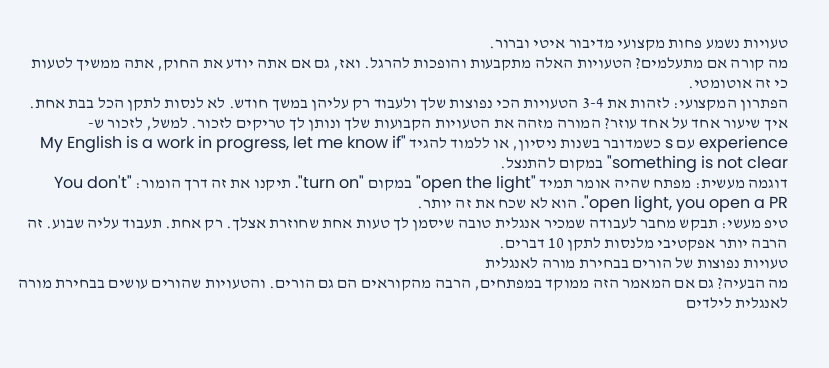טעויות נשמע פחות מקצועי מדיבור איטי וברור.
מה קורה אם מתעלמים? הטעויות האלה מתקבעות והופכות להרגל. ואז, גם אם אתה יודע את החוק, אתה ממשיך לטעות כי זה אוטומטי.
הפתרון המקצועי: לזהות את 3-4 הטעויות הכי נפוצות שלך ולעבוד רק עליהן במשך חודש. לא לנסות לתקן הכל בבת אחת.
איך שיעור אחד על אחד עוזר? המורה מזהה את הטעויות הקבועות שלך ונותן לך טריקים לזכור. למשל, לזכור ש-experience עם s כשמדובר בשנות ניסיון, או ללמוד להגיד "My English is a work in progress, let me know if something is not clear" במקום להתנצל.
דוגמה מעשית: מפתח שהיה אומר תמיד "open the light" במקום "turn on". תיקנו את זה דרך הומור: "You don't open light, you open a PR". הוא לא שכח את זה יותר.
טיפ מעשי: תבקש מחבר לעבודה שמכיר אנגלית טובה שיסמן לך טעות אחת שחוזרת אצלך. רק אחת. תעבוד עליה שבוע. זה הרבה יותר אפקטיבי מלנסות לתקן 10 דברים.
טעויות נפוצות של הורים בבחירת מורה לאנגלית
מה הבעיה? גם אם המאמר הזה ממוקד במפתחים, הרבה מהקוראים הם גם הורים. והטעויות שהורים עושים בבחירת מורה לאנגלית לילדים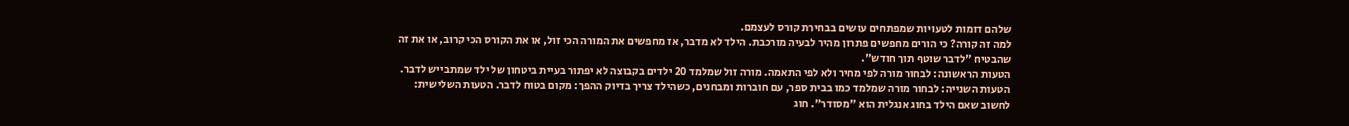שלהם דומות לטעויות שמפתחים עושים בבחירת קורס לעצמם.
למה זה קורה? כי הורים מחפשים פתרון מהיר לבעיה מורכבת. הילד לא מדבר, אז מחפשים את המורה הכי זול, או את הקורס הכי קרוב, או את זה שהבטיח "לדבר שוטף תוך חודש".
הטעות הראשונה: לבחור מורה לפי מחיר ולא לפי התאמה. מורה זול שמלמד 20 ילדים בקבוצה לא יפתור בעיית ביטחון של ילד שמתבייש לדבר. הטעות השנייה: לבחור מורה שמלמד כמו בבית ספר, עם חוברות ומבחנים, כשהילד צריך בדיוק ההפך: מקום בטוח לדבר. הטעות השלישית: לחשוב שאם הילד בחוג אנגלית הוא "מסודר". חוג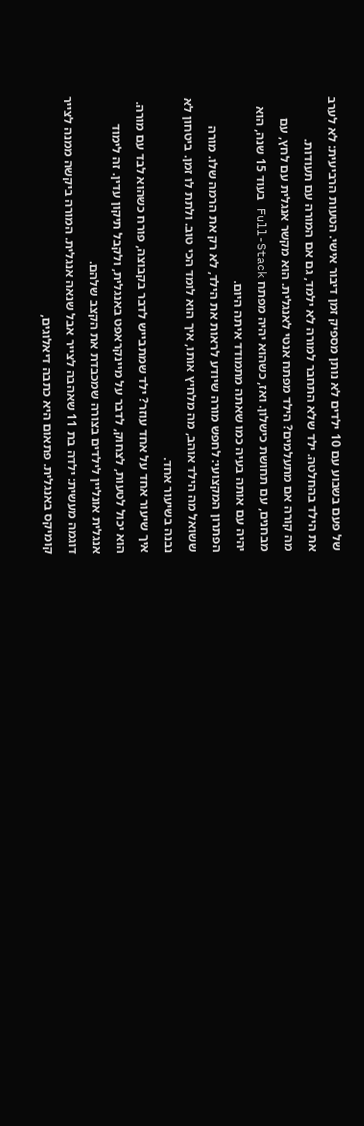של פעם בשבוע עם 10 ילדים לא נותן מספיק זמן דיבור אישי. הטעות הרביעית: לא לערב את הילד בהחלטה. ילד שלא התחבר למורה לא ילמד, גם אם המורה עם תעודות.
מה קורה אם מתעלמים? הילד מפתח אנטי לאנגלית. הוא מקשר אנגלית עם לחץ, עם מבחנים, עם תחושת כישלון. ואז, כשהוא יהיה מפתח Full-Stack בעוד 15 שנה, הוא יהיה עם אותה בעיה כמו שאתה מתמודד איתה היום.
הפתרון המקצועי: לחפש מורה שיודע לראות את הילד, לא רק את הרמה שלו. מורה ששואל מה הילד אוהב, מה מלחיץ אותו, איך הוא לומד הכי טוב. ולתת לו זמן. ביטחון לא נבנה בשיעור אחד.
איך שיעור אחד על אחד עוזר? ילד שמתבייש לדבר בקבוצה, פורח כשהוא לבד עם מורה. הוא יכול לטעות, לצחוק, לדבר על מיינקראפט באנגלית, ולקבל תיקון עדין. זה לימוד אנגלית אונליין לילדים בצורה שמכבדת את הקצב שלהם.
דוגמה מעשית: ילדה בת 11 שאהבה לצייר אבל שנאה אנגלית. המורה ביקשה ממנה לצייר קומיקס באנגלית. פתאום היא כתבה דיאלוגים,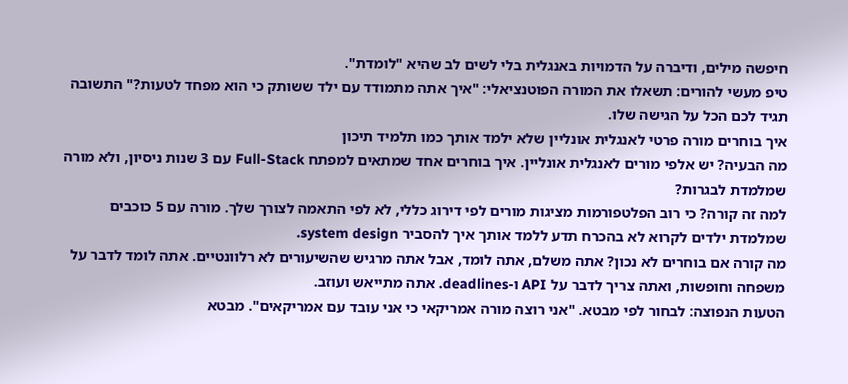חיפשה מילים, ודיברה על הדמויות באנגלית בלי לשים לב שהיא "לומדת".
טיפ מעשי להורים: תשאלו את המורה הפוטנציאלי: "איך אתה מתמודד עם ילד ששותק כי הוא מפחד לטעות?" התשובה תגיד לכם הכל על הגישה שלו.
איך בוחרים מורה פרטי לאנגלית אונליין שלא ילמד אותך כמו תלמיד תיכון
מה הבעיה? יש אלפי מורים לאנגלית אונליין. איך בוחרים אחד שמתאים למפתח Full-Stack עם 3 שנות ניסיון, ולא מורה שמלמדת לבגרות?
למה זה קורה? כי רוב הפלטפורמות מציגות מורים לפי דירוג כללי, לא לפי התאמה לצורך שלך. מורה עם 5 כוכבים שמלמדת ילדים לקרוא לא בהכרח תדע ללמד אותך איך להסביר system design.
מה קורה אם בוחרים לא נכון? אתה משלם, אתה לומד, אבל אתה מרגיש שהשיעורים לא רלוונטיים. אתה לומד לדבר על משפחה וחופשות, ואתה צריך לדבר על API ו-deadlines. אתה מתייאש ועוזב.
הטעות הנפוצה: לבחור לפי מבטא. "אני רוצה מורה אמריקאי כי אני עובד עם אמריקאים". מבטא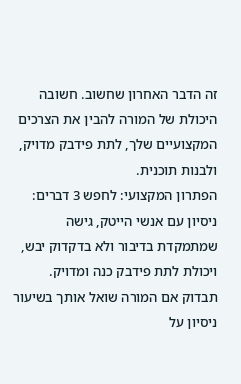זה הדבר האחרון שחשוב. חשובה היכולת של המורה להבין את הצרכים המקצועיים שלך, לתת פידבק מדויק, ולבנות תוכנית.
הפתרון המקצועי: לחפש 3 דברים: ניסיון עם אנשי הייטק, גישה שמתמקדת בדיבור ולא בדקדוק יבש, ויכולת לתת פידבק כנה ומדויק. תבדוק אם המורה שואל אותך בשיעור ניסיון על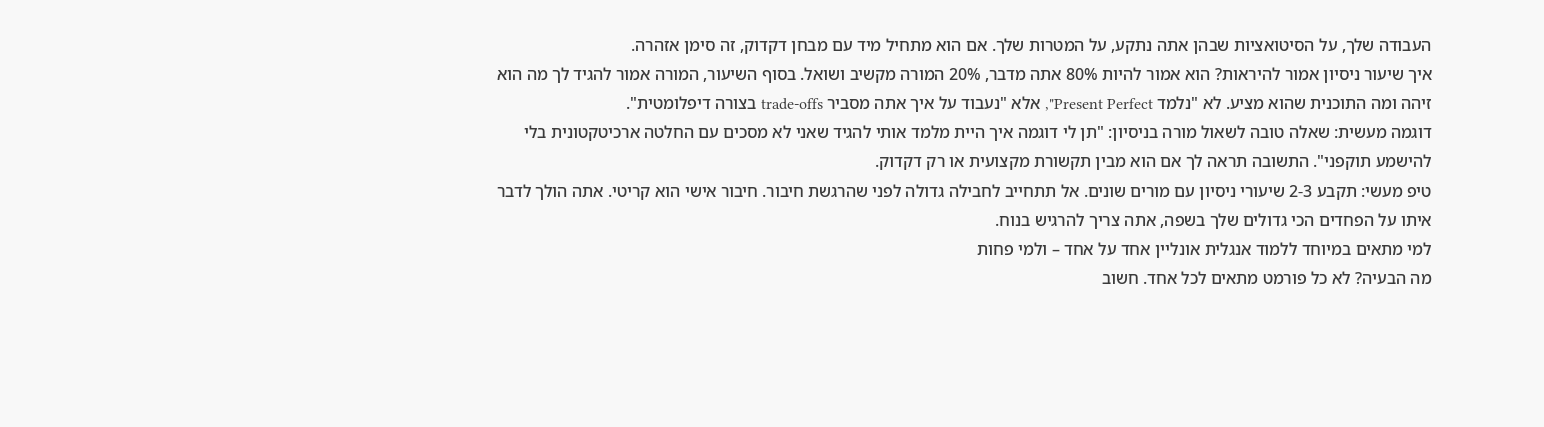העבודה שלך, על הסיטואציות שבהן אתה נתקע, על המטרות שלך. אם הוא מתחיל מיד עם מבחן דקדוק, זה סימן אזהרה.
איך שיעור ניסיון אמור להיראות? הוא אמור להיות 80% אתה מדבר, 20% המורה מקשיב ושואל. בסוף השיעור, המורה אמור להגיד לך מה הוא זיהה ומה התוכנית שהוא מציע. לא "נלמד Present Perfect", אלא "נעבוד על איך אתה מסביר trade-offs בצורה דיפלומטית".
דוגמה מעשית: שאלה טובה לשאול מורה בניסיון: "תן לי דוגמה איך היית מלמד אותי להגיד שאני לא מסכים עם החלטה ארכיטקטונית בלי להישמע תוקפני". התשובה תראה לך אם הוא מבין תקשורת מקצועית או רק דקדוק.
טיפ מעשי: תקבע 2-3 שיעורי ניסיון עם מורים שונים. אל תתחייב לחבילה גדולה לפני שהרגשת חיבור. חיבור אישי הוא קריטי. אתה הולך לדבר איתו על הפחדים הכי גדולים שלך בשפה, אתה צריך להרגיש בנוח.
למי מתאים במיוחד ללמוד אנגלית אונליין אחד על אחד – ולמי פחות
מה הבעיה? לא כל פורמט מתאים לכל אחד. חשוב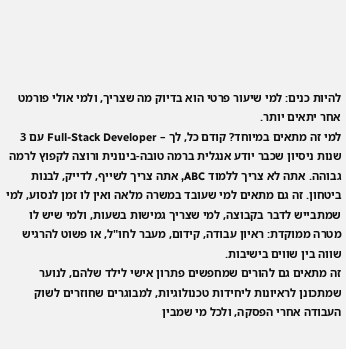להיות כנים: למי שיעור פרטי הוא בדיוק מה שצריך, ולמי אולי פורמט אחר יתאים יותר.
למי זה מתאים במיוחד? קודם כל, לך – Full-Stack Developer עם 3 שנות ניסיון שכבר יודע אנגלית ברמה טובה-בינונית ורוצה לקפוץ לרמה גבוהה. אתה לא צריך ללמוד ABC, אתה צריך לשייף, לדייק, לבנות ביטחון. זה גם מתאים למי שעובד במשרה מלאה ואין לו זמן לנסוע, למי שמתבייש לדבר בקבוצה, למי שצריך גמישות בשעות, ולמי שיש לו מטרה ממוקדת: ראיון עבודה, קידום, מעבר לחו"ל, או פשוט להרגיש שווה בין שווים בישיבות.
זה מתאים גם להורים שמחפשים פתרון אישי לילד שלהם, לנוער שמתכונן לראיונות ליחידות טכנולוגיות, למבוגרים שחוזרים לשוק העבודה אחרי הפסקה, ולכל מי שמבין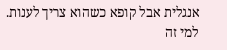אנגלית אבל קופא כשהוא צריך לענות.
למי זה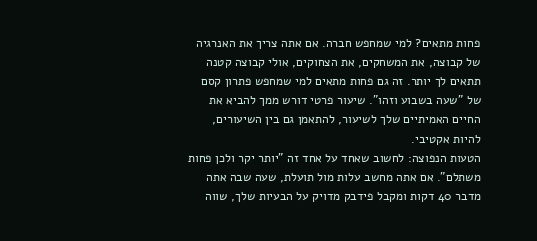פחות מתאים? למי שמחפש חברה. אם אתה צריך את האנרגיה של קבוצה, את המשחקים, את הצחוקים, אולי קבוצה קטנה תתאים לך יותר. זה גם פחות מתאים למי שמחפש פתרון קסם של "שעה בשבוע וזהו". שיעור פרטי דורש ממך להביא את החיים האמיתיים שלך לשיעור, להתאמן גם בין השיעורים, להיות אקטיבי.
הטעות הנפוצה: לחשוב שאחד על אחד זה "יותר יקר ולכן פחות משתלם". אם אתה מחשב עלות מול תועלת, שעה שבה אתה מדבר 40 דקות ומקבל פידבק מדויק על הבעיות שלך, שווה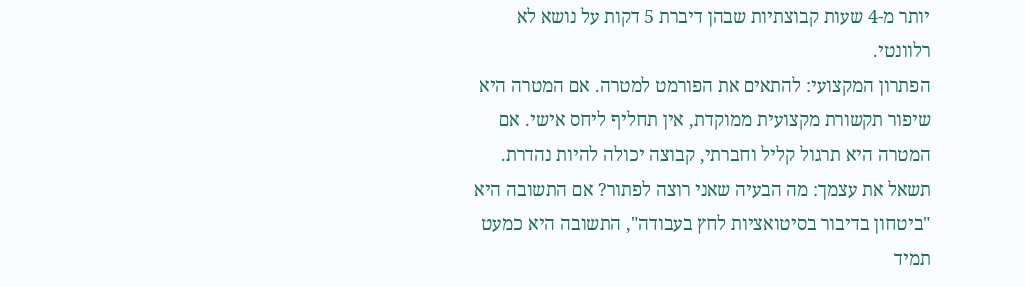יותר מ-4 שעות קבוצתיות שבהן דיברת 5 דקות על נושא לא רלוונטי.
הפתרון המקצועי: להתאים את הפורמט למטרה. אם המטרה היא שיפור תקשורת מקצועית ממוקדת, אין תחליף ליחס אישי. אם המטרה היא תרגול קליל וחברתי, קבוצה יכולה להיות נהדרת. תשאל את עצמך: מה הבעיה שאני רוצה לפתור? אם התשובה היא "ביטחון בדיבור בסיטואציות לחץ בעבודה", התשובה היא כמעט תמיד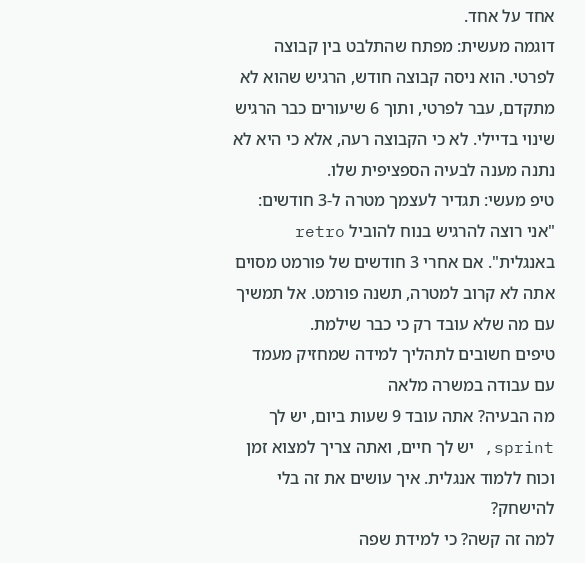אחד על אחד.
דוגמה מעשית: מפתח שהתלבט בין קבוצה לפרטי. הוא ניסה קבוצה חודש, הרגיש שהוא לא מתקדם, עבר לפרטי, ותוך 6 שיעורים כבר הרגיש שינוי בדיילי. לא כי הקבוצה רעה, אלא כי היא לא נתנה מענה לבעיה הספציפית שלו.
טיפ מעשי: תגדיר לעצמך מטרה ל-3 חודשים: "אני רוצה להרגיש בנוח להוביל retro באנגלית". אם אחרי 3 חודשים של פורמט מסוים אתה לא קרוב למטרה, תשנה פורמט. אל תמשיך עם מה שלא עובד רק כי כבר שילמת.
טיפים חשובים לתהליך למידה שמחזיק מעמד עם עבודה במשרה מלאה
מה הבעיה? אתה עובד 9 שעות ביום, יש לך sprint, יש לך חיים, ואתה צריך למצוא זמן וכוח ללמוד אנגלית. איך עושים את זה בלי להישחק?
למה זה קשה? כי למידת שפה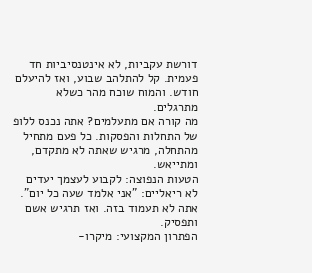דורשת עקביות, לא אינטנסיביות חד פעמית. קל להתלהב שבוע, ואז להיעלם חודש. והמוח שוכח מהר כשלא מתרגלים.
מה קורה אם מתעלמים? אתה נכנס ללופ של התחלות והפסקות. כל פעם מתחיל מהתחלה, מרגיש שאתה לא מתקדם, ומתייאש.
הטעות הנפוצה: לקבוע לעצמך יעדים לא ריאליים: "אני אלמד שעה כל יום". אתה לא תעמוד בזה. ואז תרגיש אשם ותפסיק.
הפתרון המקצועי: מיקרו-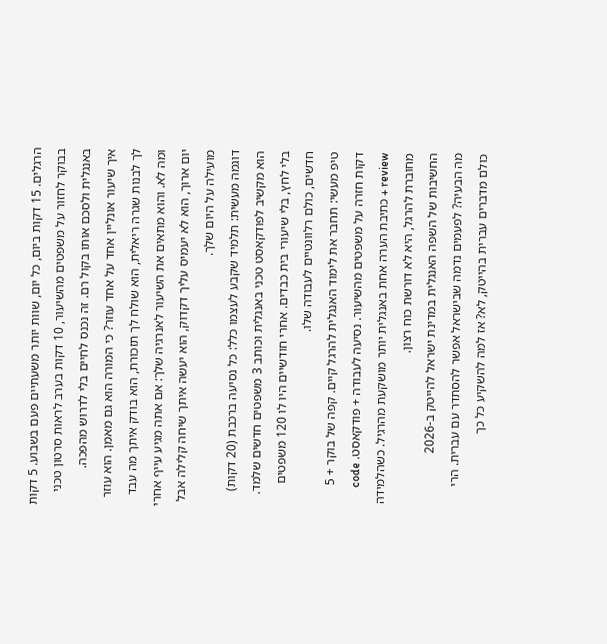הרגלים. 15 דקות ביום, כל יום, שוות יותר משעתיים פעם בשבוע. 5 דקות בבוקר לחזור על משפטים מהשיעור, 10 דקות בערב לראות סרטון טכני באנגלית ולסכם אותו בקול רם. זה נכנס לחיים בלי לדרוש מהפכה.
איך שיעור אונליין אחד על אחד עוזר? כי המורה הוא גם מאמן. הוא עוזר לך לבנות שגרה ריאלית, הוא שולח לך תזכורת, הוא בודק איתך מה עבד ומה לא. והוא מתאים את השיעור לאנרגיה שלך: אם אתה מגיע עייף אחרי יום ארוך, הוא לא יעמיס עליך דקדוק, הוא יעשה איתך שיחה קלילה אבל מועילה על היום שלך.
דוגמה מעשית: תלמיד שקבע לעצמו כלל: כל נסיעה ברכבת (20 דקות) הוא מקשיב לפודקאסט טכני באנגלית וכותב 3 משפטים חדשים שלמד. בלי לחץ, בלי שיעורי בית כבדים. אחרי חודשיים היו לו 120 משפטים חדשים, כולם רלוונטיים לעבודה שלו.
טיפ מעשי: תחבר את לימוד האנגלית להרגל קיים. קפה של בוקר + 5 דקות חזרה על משפטים מהשיעור. נסיעה לעבודה + פודקאסט. code review + כתיבת הערה אחת באנגלית יותר מושקעת מהרגיל. כשהלמידה מחוברת להרגל, היא לא דורשת כוח רצון.
החשיבות של השפה האנגלית במדינת ישראל להייטק ב-2026
מה הבעיה? לפעמים נדמה שבישראל אפשר להסתדר עם עברית. הרי כולם מדברים עברית בהייטק, לא? אז למה להשקיע כל כך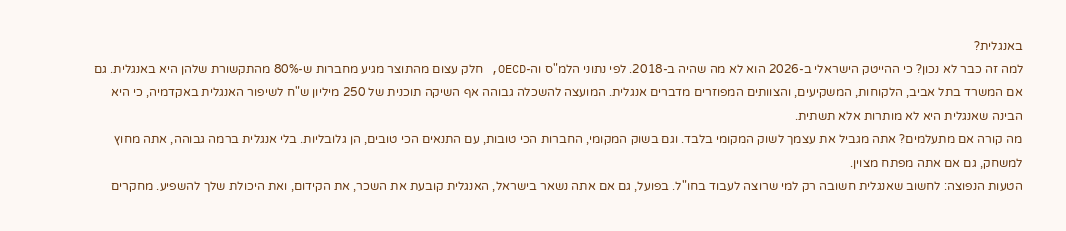באנגלית?
למה זה כבר לא נכון? כי ההייטק הישראלי ב-2026 הוא לא מה שהיה ב-2018. לפי נתוני הלמ"ס וה-OECD, חלק עצום מהתוצר מגיע מחברות ש-80% מהתקשורת שלהן היא באנגלית. גם אם המשרד בתל אביב, הלקוחות, המשקיעים, והצוותים המפוזרים מדברים אנגלית. המועצה להשכלה גבוהה אף השיקה תוכנית של 250 מיליון ש"ח לשיפור האנגלית באקדמיה, כי היא הבינה שאנגלית היא לא מותרות אלא תשתית.
מה קורה אם מתעלמים? אתה מגביל את עצמך לשוק המקומי בלבד. וגם בשוק המקומי, החברות הכי טובות, עם התנאים הכי טובים, הן גלובליות. בלי אנגלית ברמה גבוהה, אתה מחוץ למשחק, גם אם אתה מפתח מצוין.
הטעות הנפוצה: לחשוב שאנגלית חשובה רק למי שרוצה לעבוד בחו"ל. בפועל, גם אם אתה נשאר בישראל, האנגלית קובעת את השכר, את הקידום, ואת היכולת שלך להשפיע. מחקרים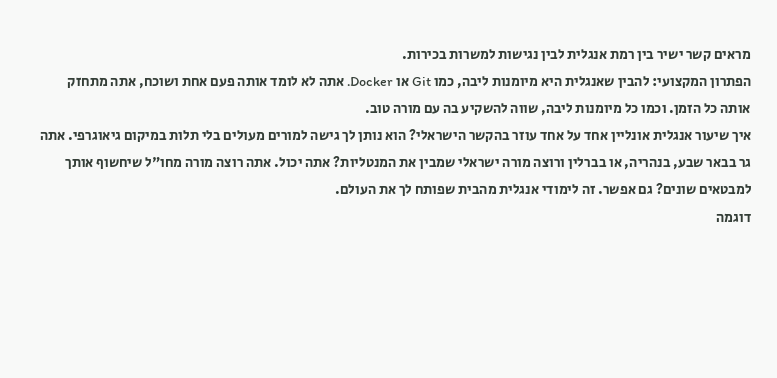מראים קשר ישיר בין רמת אנגלית לבין נגישות למשרות בכירות.
הפתרון המקצועי: להבין שאנגלית היא מיומנות ליבה, כמו Git או Docker. אתה לא לומד אותה פעם אחת ושוכח, אתה מתחזק אותה כל הזמן. וכמו כל מיומנות ליבה, שווה להשקיע בה עם מורה טוב.
איך שיעור אנגלית אונליין אחד על אחד עוזר בהקשר הישראלי? הוא נותן לך גישה למורים מעולים בלי תלות במיקום גיאוגרפי. אתה גר בבאר שבע, בנהריה, או בברלין ורוצה מורה ישראלי שמבין את המנטליות? אתה יכול. אתה רוצה מורה מחו"ל שיחשוף אותך למבטאים שונים? גם אפשר. זה לימודי אנגלית מהבית שפותח לך את העולם.
דוגמה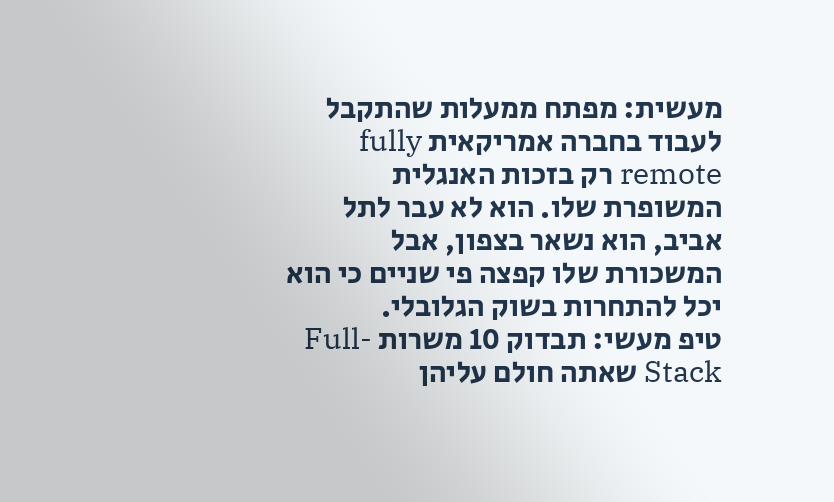מעשית: מפתח ממעלות שהתקבל לעבוד בחברה אמריקאית fully remote רק בזכות האנגלית המשופרת שלו. הוא לא עבר לתל אביב, הוא נשאר בצפון, אבל המשכורת שלו קפצה פי שניים כי הוא יכל להתחרות בשוק הגלובלי.
טיפ מעשי: תבדוק 10 משרות Full-Stack שאתה חולם עליהן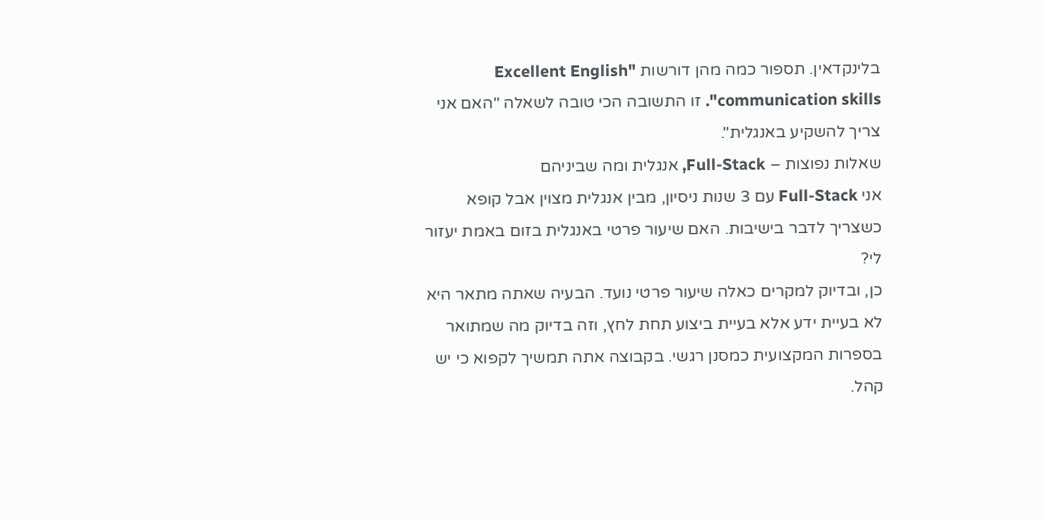בלינקדאין. תספור כמה מהן דורשות "Excellent English communication skills". זו התשובה הכי טובה לשאלה "האם אני צריך להשקיע באנגלית".
שאלות נפוצות – Full-Stack, אנגלית ומה שביניהם
אני Full-Stack עם 3 שנות ניסיון, מבין אנגלית מצוין אבל קופא כשצריך לדבר בישיבות. האם שיעור פרטי באנגלית בזום באמת יעזור לי?
כן, ובדיוק למקרים כאלה שיעור פרטי נועד. הבעיה שאתה מתאר היא לא בעיית ידע אלא בעיית ביצוע תחת לחץ, וזה בדיוק מה שמתואר בספרות המקצועית כמסנן רגשי. בקבוצה אתה תמשיך לקפוא כי יש קהל.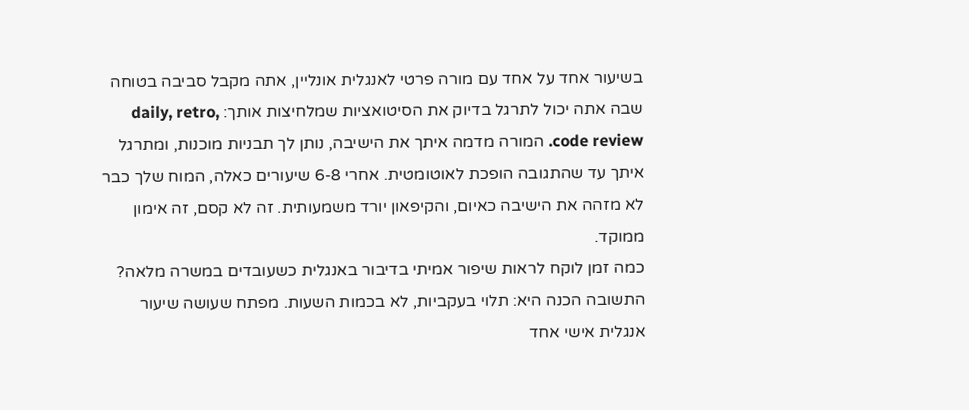בשיעור אחד על אחד עם מורה פרטי לאנגלית אונליין, אתה מקבל סביבה בטוחה שבה אתה יכול לתרגל בדיוק את הסיטואציות שמלחיצות אותך: daily, retro, code review. המורה מדמה איתך את הישיבה, נותן לך תבניות מוכנות, ומתרגל איתך עד שהתגובה הופכת לאוטומטית. אחרי 6-8 שיעורים כאלה, המוח שלך כבר לא מזהה את הישיבה כאיום, והקיפאון יורד משמעותית. זה לא קסם, זה אימון ממוקד.
כמה זמן לוקח לראות שיפור אמיתי בדיבור באנגלית כשעובדים במשרה מלאה?
התשובה הכנה היא: תלוי בעקביות, לא בכמות השעות. מפתח שעושה שיעור אנגלית אישי אחד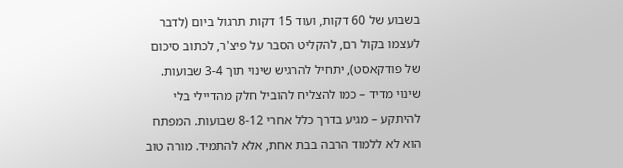בשבוע של 60 דקות, ועוד 15 דקות תרגול ביום (לדבר לעצמו בקול רם, להקליט הסבר על פיצ'ר, לכתוב סיכום של פודקאסט), יתחיל להרגיש שינוי תוך 3-4 שבועות. שינוי מדיד – כמו להצליח להוביל חלק מהדיילי בלי להיתקע – מגיע בדרך כלל אחרי 8-12 שבועות. המפתח הוא לא ללמוד הרבה בבת אחת, אלא להתמיד. מורה טוב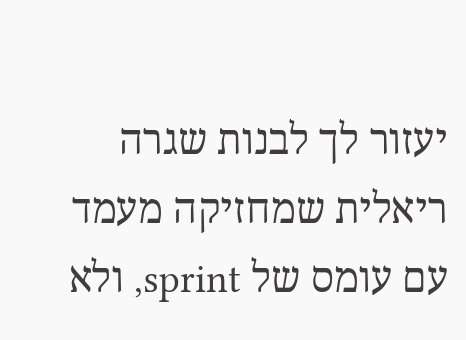יעזור לך לבנות שגרה ריאלית שמחזיקה מעמד עם עומס של sprint, ולא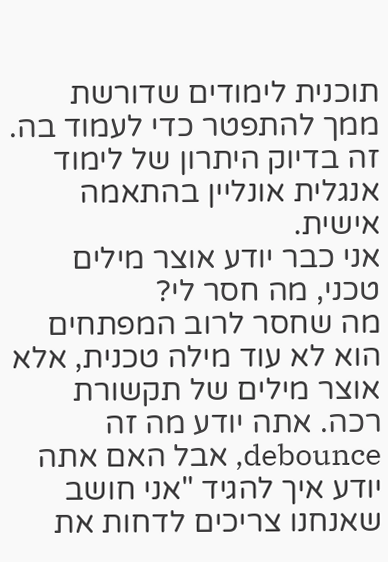תוכנית לימודים שדורשת ממך להתפטר כדי לעמוד בה. זה בדיוק היתרון של לימוד אנגלית אונליין בהתאמה אישית.
אני כבר יודע אוצר מילים טכני, מה חסר לי?
מה שחסר לרוב המפתחים הוא לא עוד מילה טכנית, אלא אוצר מילים של תקשורת רכה. אתה יודע מה זה debounce, אבל האם אתה יודע איך להגיד "אני חושב שאנחנו צריכים לדחות את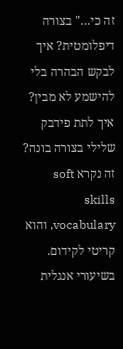זה כי…" בצורה דיפלומטית? איך לבקש הבהרה בלי להישמע לא מבין? איך לתת פידבק שלילי בצורה בונה? זה נקרא soft skills vocabulary, והוא קריטי לקידום. בשיעורי אנגלית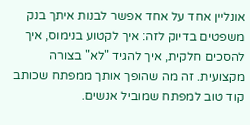אונליין אחד על אחד אפשר לבנות איתך בנק משפטים בדיוק לזה: איך לקטוע בנימוס, איך להסכים חלקית, איך להגיד "לא" בצורה מקצועית. זה מה שהופך אותך ממפתח שכותב קוד טוב למפתח שמוביל אנשים.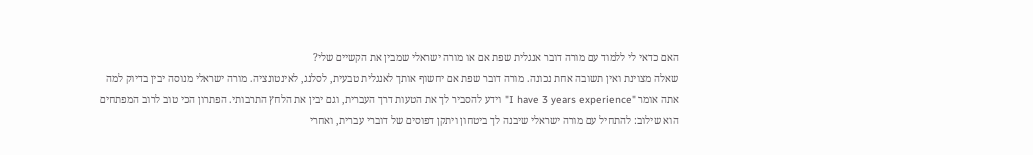האם כדאי לי ללמוד עם מורה דובר אנגלית שפת אם או מורה ישראלי שמבין את הקשיים שלי?
שאלה מצוינת ואין תשובה אחת נכונה. מורה דובר שפת אם יחשוף אותך לאנגלית טבעית, לסלנג, לאינטונציה. מורה ישראלי מנוסה יבין בדיוק למה אתה אומר "I have 3 years experience" וידע להסביר לך את הטעות דרך העברית, וגם יבין את הלחץ התרבותי. הפתרון הכי טוב לרוב המפתחים הוא שילוב: להתחיל עם מורה ישראלי שיבנה לך ביטחון ויתקן דפוסים של דוברי עברית, ואחרי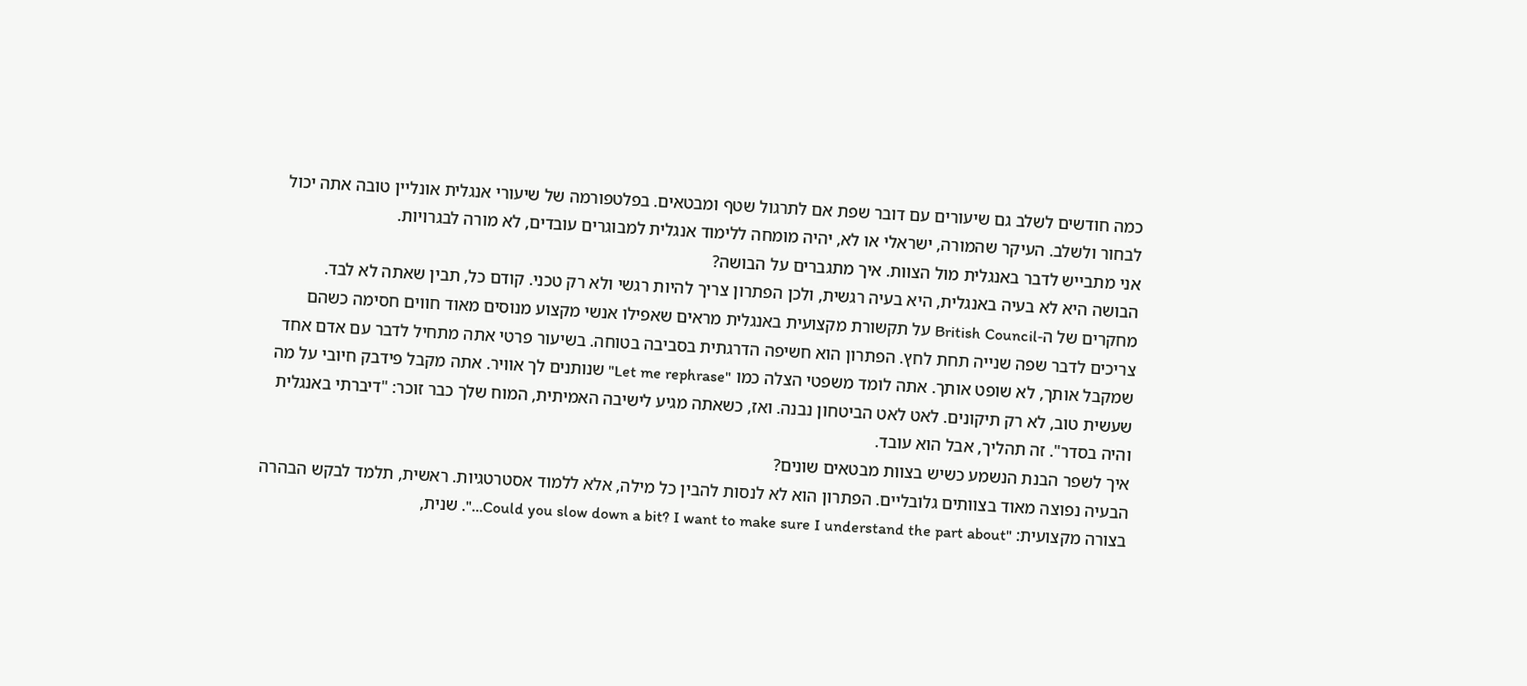כמה חודשים לשלב גם שיעורים עם דובר שפת אם לתרגול שטף ומבטאים. בפלטפורמה של שיעורי אנגלית אונליין טובה אתה יכול לבחור ולשלב. העיקר שהמורה, ישראלי או לא, יהיה מומחה ללימוד אנגלית למבוגרים עובדים, לא מורה לבגרויות.
אני מתבייש לדבר באנגלית מול הצוות. איך מתגברים על הבושה?
הבושה היא לא בעיה באנגלית, היא בעיה רגשית, ולכן הפתרון צריך להיות רגשי ולא רק טכני. קודם כל, תבין שאתה לא לבד. מחקרים של ה-British Council על תקשורת מקצועית באנגלית מראים שאפילו אנשי מקצוע מנוסים מאוד חווים חסימה כשהם צריכים לדבר שפה שנייה תחת לחץ. הפתרון הוא חשיפה הדרגתית בסביבה בטוחה. בשיעור פרטי אתה מתחיל לדבר עם אדם אחד שמקבל אותך, לא שופט אותך. אתה לומד משפטי הצלה כמו "Let me rephrase" שנותנים לך אוויר. אתה מקבל פידבק חיובי על מה שעשית טוב, לא רק תיקונים. לאט לאט הביטחון נבנה. ואז, כשאתה מגיע לישיבה האמיתית, המוח שלך כבר זוכר: "דיברתי באנגלית והיה בסדר". זה תהליך, אבל הוא עובד.
איך לשפר הבנת הנשמע כשיש בצוות מבטאים שונים?
הבעיה נפוצה מאוד בצוותים גלובליים. הפתרון הוא לא לנסות להבין כל מילה, אלא ללמוד אסטרטגיות. ראשית, תלמד לבקש הבהרה בצורה מקצועית: "Could you slow down a bit? I want to make sure I understand the part about…". שנית,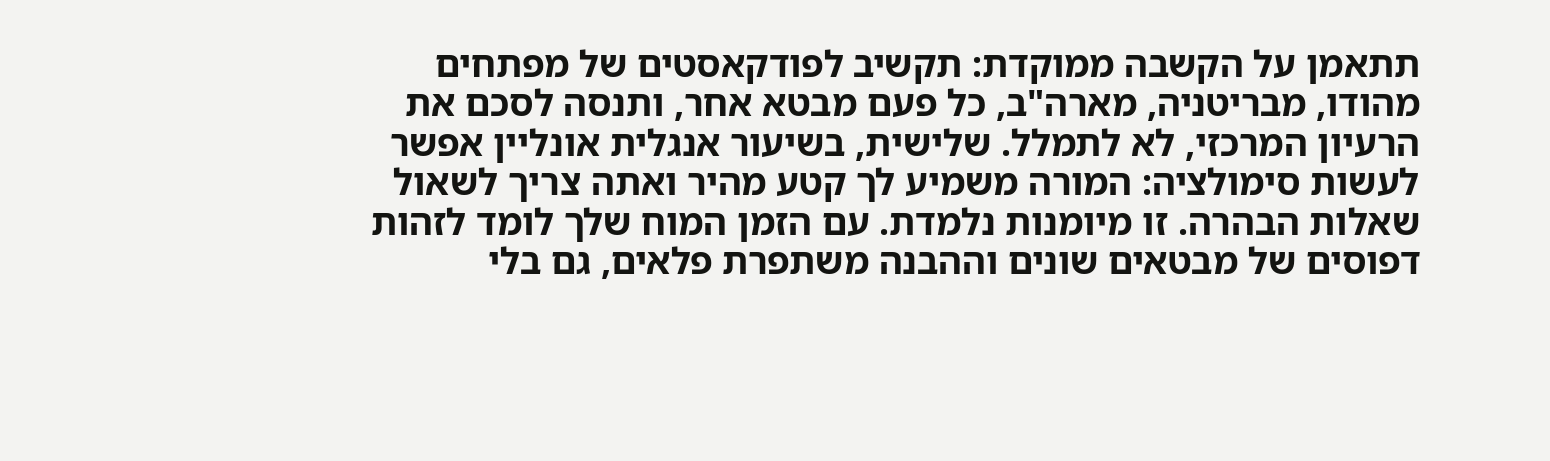תתאמן על הקשבה ממוקדת: תקשיב לפודקאסטים של מפתחים מהודו, מבריטניה, מארה"ב, כל פעם מבטא אחר, ותנסה לסכם את הרעיון המרכזי, לא לתמלל. שלישית, בשיעור אנגלית אונליין אפשר לעשות סימולציה: המורה משמיע לך קטע מהיר ואתה צריך לשאול שאלות הבהרה. זו מיומנות נלמדת. עם הזמן המוח שלך לומד לזהות דפוסים של מבטאים שונים וההבנה משתפרת פלאים, גם בלי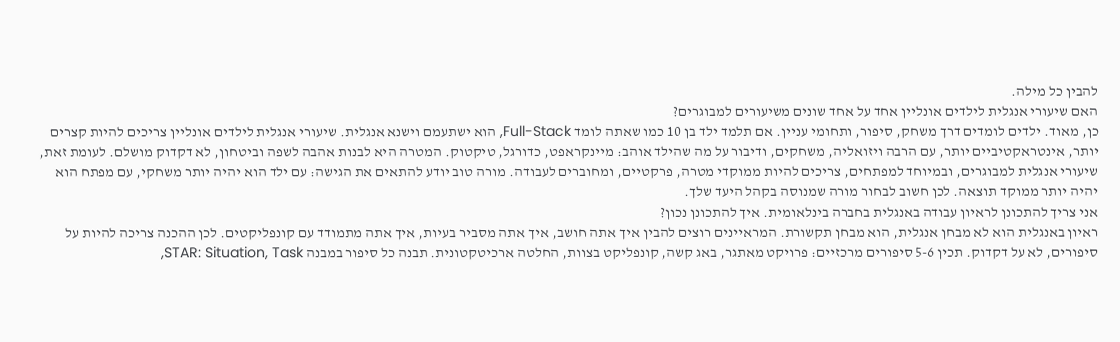להבין כל מילה.
האם שיעורי אנגלית לילדים אונליין אחד על אחד שונים משיעורים למבוגרים?
כן, מאוד. ילדים לומדים דרך משחק, סיפור, ותחומי עניין. אם תלמד ילד בן 10 כמו שאתה לומד Full-Stack, הוא ישתעמם וישנא אנגלית. שיעורי אנגלית לילדים אונליין צריכים להיות קצרים יותר, אינטראקטיביים יותר, עם הרבה ויזואליה, משחקים, ודיבור על מה שהילד אוהב: מיינקראפט, כדורגל, טיקטוק. המטרה היא לבנות אהבה לשפה וביטחון, לא דקדוק מושלם. לעומת זאת, שיעורי אנגלית למבוגרים, ובמיוחד למפתחים, צריכים להיות ממוקדי מטרה, פרקטיים, ומחוברים לעבודה. מורה טוב יודע להתאים את הגישה: עם ילד הוא יהיה יותר משחקי, עם מפתח הוא יהיה יותר ממוקד תוצאה. לכן חשוב לבחור מורה שמנוסה בקהל היעד שלך.
אני צריך להתכונן לראיון עבודה באנגלית בחברה בינלאומית. איך להתכונן נכון?
ראיון באנגלית הוא לא מבחן אנגלית, הוא מבחן תקשורת. המראיינים רוצים להבין איך אתה חושב, איך אתה מסביר בעיות, איך אתה מתמודד עם קונפליקטים. לכן ההכנה צריכה להיות על סיפורים, לא על דקדוק. תכין 5-6 סיפורים מרכזיים: פרויקט מאתגר, באג קשה, קונפליקט בצוות, החלטה ארכיטקטונית. תבנה כל סיפור במבנה STAR: Situation, Task,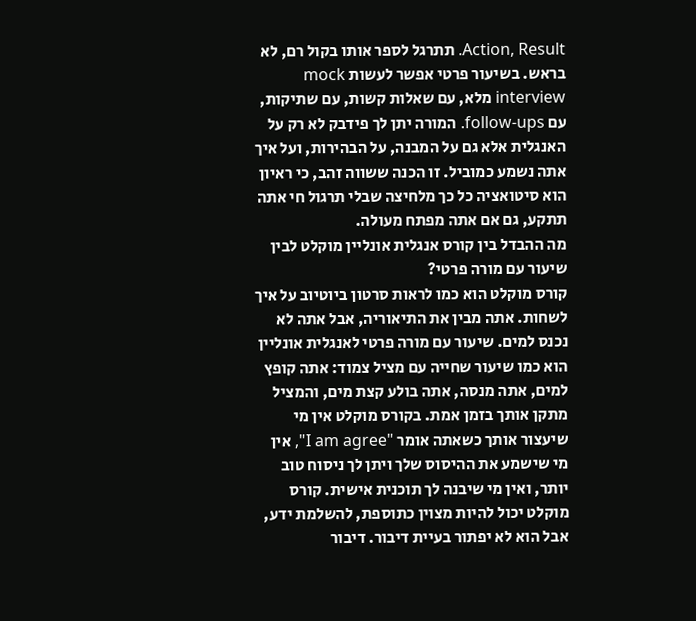Action, Result. תתרגל לספר אותו בקול רם, לא בראש. בשיעור פרטי אפשר לעשות mock interview מלא, עם שאלות קשות, עם שתיקות, עם follow-ups. המורה יתן לך פידבק לא רק על האנגלית אלא גם על המבנה, על הבהירות, ועל איך אתה נשמע כמוביל. זו הכנה ששווה זהב, כי ראיון הוא סיטואציה כל כך מלחיצה שבלי תרגול חי אתה תתקע, גם אם אתה מפתח מעולה.
מה ההבדל בין קורס אנגלית אונליין מוקלט לבין שיעור עם מורה פרטי?
קורס מוקלט הוא כמו לראות סרטון ביוטיוב על איך לשחות. אתה מבין את התיאוריה, אבל אתה לא נכנס למים. שיעור עם מורה פרטי לאנגלית אונליין הוא כמו שיעור שחייה עם מציל צמוד: אתה קופץ למים, אתה מנסה, אתה בולע קצת מים, והמציל מתקן אותך בזמן אמת. בקורס מוקלט אין מי שיעצור אותך כשאתה אומר "I am agree", אין מי שישמע את ההיסוס שלך ויתן לך ניסוח טוב יותר, ואין מי שיבנה לך תוכנית אישית. קורס מוקלט יכול להיות מצוין כתוספת, להשלמת ידע, אבל הוא לא יפתור בעיית דיבור. דיבור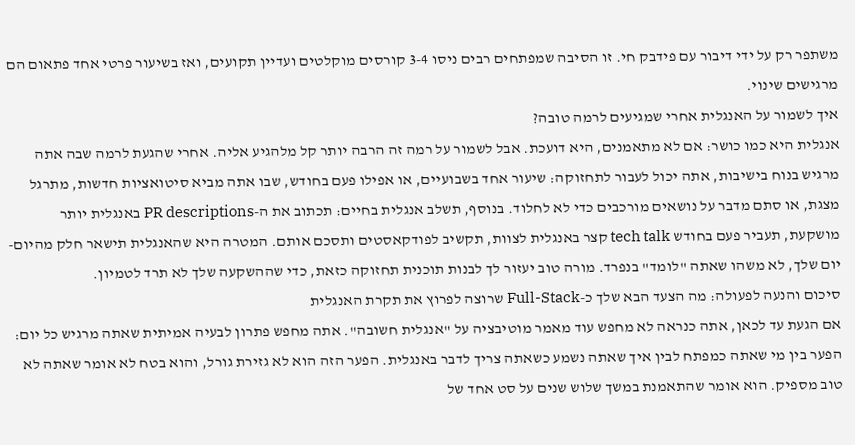משתפר רק על ידי דיבור עם פידבק חי. זו הסיבה שמפתחים רבים ניסו 3-4 קורסים מוקלטים ועדיין תקועים, ואז בשיעור פרטי אחד פתאום הם מרגישים שינוי.
איך לשמור על האנגלית אחרי שמגיעים לרמה טובה?
אנגלית היא כמו כושר: אם לא מתאמנים, היא דועכת. אבל לשמור על רמה זה הרבה יותר קל מלהגיע אליה. אחרי שהגעת לרמה שבה אתה מרגיש בנוח בישיבות, אתה יכול לעבור לתחזוקה: שיעור אחד בשבועיים, או אפילו פעם בחודש, שבו אתה מביא סיטואציות חדשות, מתרגל מצגת, או סתם מדבר על נושאים מורכבים כדי לא לחלוד. בנוסף, תשלב אנגלית בחיים: תכתוב את ה-PR descriptions באנגלית יותר מושקעת, תעביר פעם בחודש tech talk קצר באנגלית לצוות, תקשיב לפודקאסטים ותסכם אותם. המטרה היא שהאנגלית תישאר חלק מהיום-יום שלך, לא משהו שאתה "לומד" בנפרד. מורה טוב יעזור לך לבנות תוכנית תחזוקה כזאת, כדי שההשקעה שלך לא תרד לטמיון.
סיכום והנעה לפעולה: מה הצעד הבא שלך כ-Full-Stack שרוצה לפרוץ את תקרת האנגלית
אם הגעת עד לכאן, אתה כנראה לא מחפש עוד מאמר מוטיבציה על "אנגלית חשובה". אתה מחפש פתרון לבעיה אמיתית שאתה מרגיש כל יום: הפער בין מי שאתה כמפתח לבין איך שאתה נשמע כשאתה צריך לדבר באנגלית. הפער הזה הוא לא גזירת גורל, והוא בטח לא אומר שאתה לא טוב מספיק. הוא אומר שהתאמנת במשך שלוש שנים על סט אחד של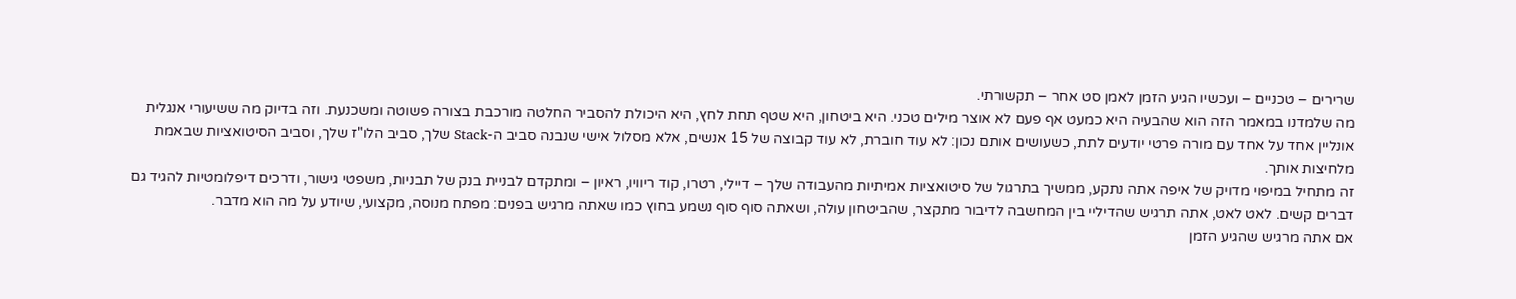שרירים – טכניים – ועכשיו הגיע הזמן לאמן סט אחר – תקשורתי.
מה שלמדנו במאמר הזה הוא שהבעיה היא כמעט אף פעם לא אוצר מילים טכני. היא ביטחון, היא שטף תחת לחץ, היא היכולת להסביר החלטה מורכבת בצורה פשוטה ומשכנעת. וזה בדיוק מה ששיעורי אנגלית אונליין אחד על אחד עם מורה פרטי יודעים לתת, כשעושים אותם נכון: לא עוד חוברת, לא עוד קבוצה של 15 אנשים, אלא מסלול אישי שנבנה סביב ה-Stack שלך, סביב הלו"ז שלך, וסביב הסיטואציות שבאמת מלחיצות אותך.
זה מתחיל במיפוי מדויק של איפה אתה נתקע, ממשיך בתרגול של סיטואציות אמיתיות מהעבודה שלך – דיילי, רטרו, קוד ריוויו, ראיון – ומתקדם לבניית בנק של תבניות, משפטי גישור, ודרכים דיפלומטיות להגיד גם דברים קשים. לאט לאט, אתה תרגיש שהדיליי בין המחשבה לדיבור מתקצר, שהביטחון עולה, ושאתה סוף סוף נשמע בחוץ כמו שאתה מרגיש בפנים: מפתח מנוסה, מקצועי, שיודע על מה הוא מדבר.
אם אתה מרגיש שהגיע הזמן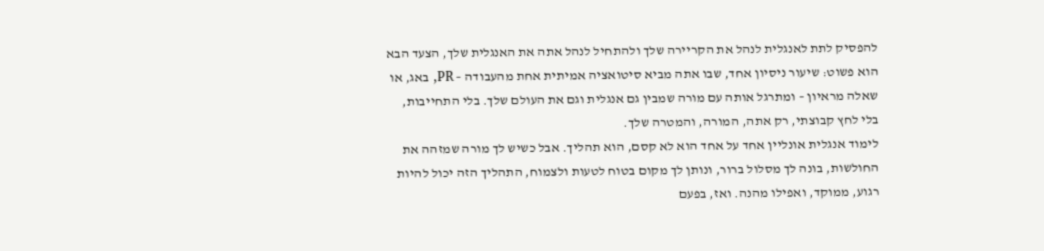להפסיק לתת לאנגלית לנהל את הקריירה שלך ולהתחיל לנהל אתה את האנגלית שלך, הצעד הבא הוא פשוט: שיעור ניסיון אחד, שבו אתה מביא סיטואציה אמיתית אחת מהעבודה – PR, באג, או שאלה מראיון – ומתרגל אותה עם מורה שמבין גם אנגלית וגם את העולם שלך. בלי התחייבות, בלי לחץ קבוצתי, רק אתה, המורה, והמטרה שלך.
לימוד אנגלית אונליין אחד על אחד הוא לא קסם, הוא תהליך. אבל כשיש לך מורה שמזהה את החולשות, בונה לך מסלול ברור, ונותן לך מקום בטוח לטעות ולצמוח, התהליך הזה יכול להיות רגוע, ממוקד, ואפילו מהנה. ואז, בפעם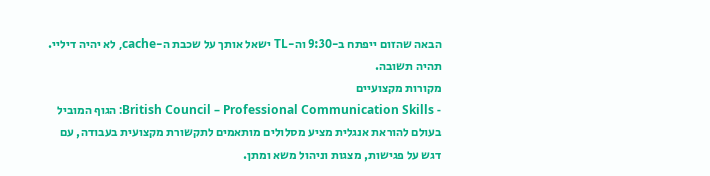הבאה שהזום ייפתח ב-9:30 וה-TL ישאל אותך על שכבת ה-cache, לא יהיה דיליי. תהיה תשובה.
מקורות מקצועיים
- British Council – Professional Communication Skills: הגוף המוביל בעולם להוראת אנגלית מציע מסלולים מותאמים לתקשורת מקצועית בעבודה, עם דגש על פגישות, מצגות וניהול משא ומתן.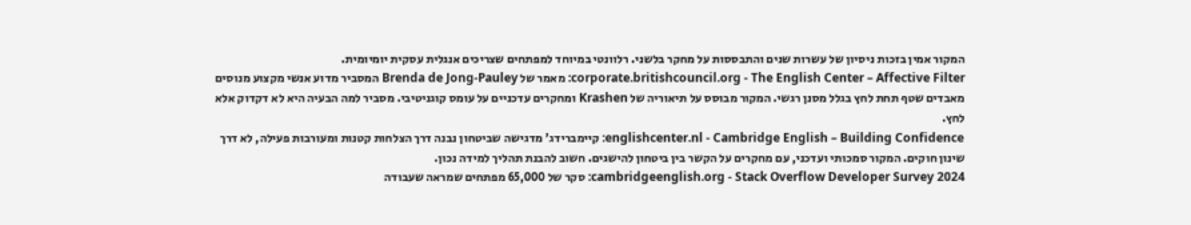המקור אמין בזכות ניסיון של עשרות שנים והתבססות על מחקר בלשני. רלוונטי במיוחד למפתחים שצריכים אנגלית עסקית יומיומית.
corporate.britishcouncil.org - The English Center – Affective Filter: מאמר של Brenda de Jong-Pauley המסביר מדוע אנשי מקצוע מנוסים מאבדים שטף תחת לחץ בגלל מסנן רגשי. המקור מבוסס על תיאוריה של Krashen ומחקרים עדכניים על עומס קוגניטיבי. מסביר למה הבעיה היא לא דקדוק אלא לחץ.
englishcenter.nl - Cambridge English – Building Confidence: קיימברידג' מדגישה שביטחון נבנה דרך הצלחות קטנות ומעורבות פעילה, לא דרך שינון חוקים. המקור סמכותי ועדכני, עם מחקרים על הקשר בין ביטחון להישגים. חשוב להבנת תהליך למידה נכון.
cambridgeenglish.org - Stack Overflow Developer Survey 2024: סקר של 65,000 מפתחים שמראה שעבודה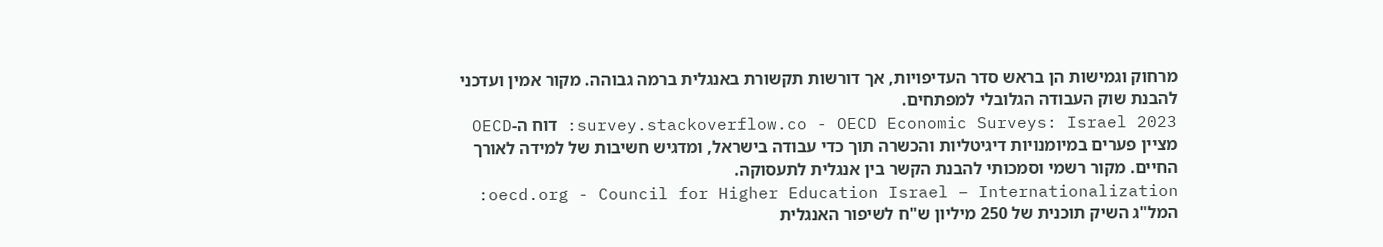מרחוק וגמישות הן בראש סדר העדיפויות, אך דורשות תקשורת באנגלית ברמה גבוהה. מקור אמין ועדכני להבנת שוק העבודה הגלובלי למפתחים.
survey.stackoverflow.co - OECD Economic Surveys: Israel 2023: דוח ה-OECD מציין פערים במיומנויות דיגיטליות והכשרה תוך כדי עבודה בישראל, ומדגיש חשיבות של למידה לאורך החיים. מקור רשמי וסמכותי להבנת הקשר בין אנגלית לתעסוקה.
oecd.org - Council for Higher Education Israel – Internationalization: המל"ג השיק תוכנית של 250 מיליון ש"ח לשיפור האנגלית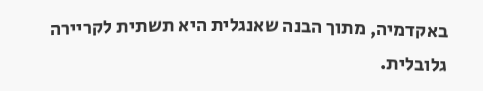באקדמיה, מתוך הבנה שאנגלית היא תשתית לקריירה גלובלית.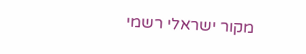מקור ישראלי רשמי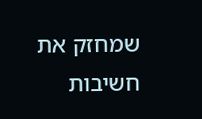שמחזק את חשיבות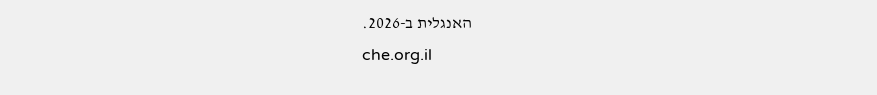האנגלית ב-2026.
che.org.il